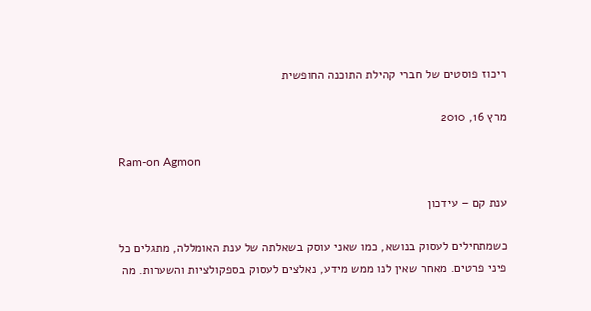ריכוז פוסטים של חברי קהילת התוכנה החופשית

מרץ 16, 2010

Ram-on Agmon

ענת קם – עידכון

כשמתחילים לעסוק בנושא, כמו שאני עוסק בשאלתה של ענת האומללה, מתגלים כל פיני פרטים. מאחר שאין לנו ממש מידע, נאלצים לעסוק בספקולציות והשערות. מה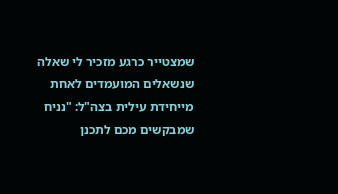שמצטייר כרגע מזכיר לי שאלה שנשאלים המועמדים לאחת מייחידת עילית בצה"ל: "נניח שמבקשים מכם לתכנן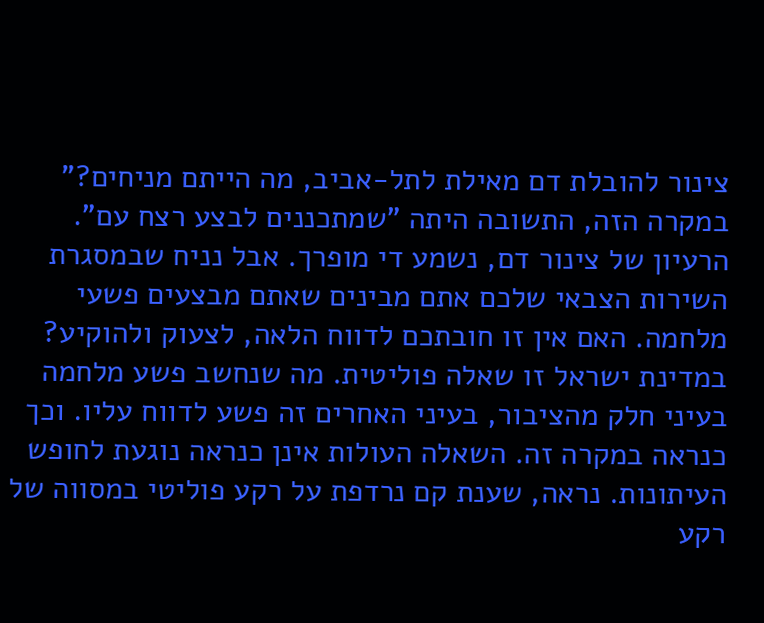צינור להובלת דם מאילת לתל-אביב, מה הייתם מניחים?" במקרה הזה, התשובה היתה "שמתכננים לבצע רצח עם". הרעיון של צינור דם, נשמע די מופרך. אבל נניח שבמסגרת השירות הצבאי שלכם אתם מבינים שאתם מבצעים פשעי מלחמה. האם אין זו חובתכם לדווח הלאה, לצעוק ולהוקיע? במדינת ישראל זו שאלה פוליטית. מה שנחשב פשע מלחמה בעיני חלק מהציבור, בעיני האחרים זה פשע לדווח עליו. וכך כנראה במקרה זה. השאלה העולות אינן כנראה נוגעת לחופש העיתונות. נראה, שענת קם נרדפת על רקע פוליטי במסווה של רקע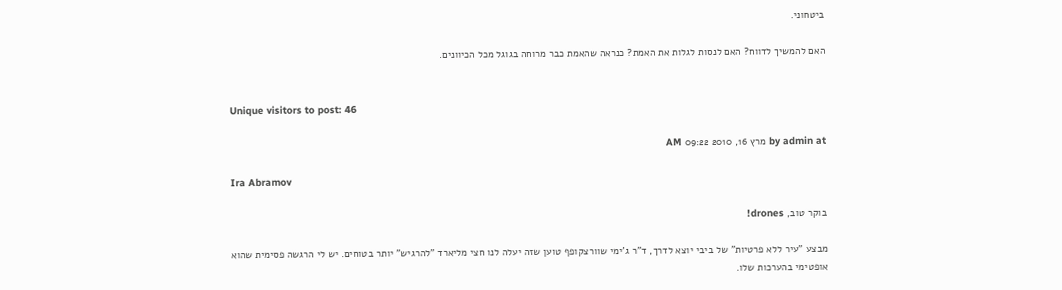ביטחוני.

האם להמשיך לדווח? האם לנסות לגלות את האמת? כנראה שהאמת כבר מרוחה בגוגל מכל הכיוונים.


Unique visitors to post: 46

by admin at מרץ 16, 2010 09:22 AM

Ira Abramov

בוקר טוב, drones!

מבצע "עיר ללא פרטיות" של ביבי יוצא לדרך, ד"ר ג'ימי שוורצקופף טוען שזה יעלה לנו חצי מליארד "להרגיש" יותר בטוחים. יש לי הרגשה פסימית שהוא אופטימי בהערכות שלו.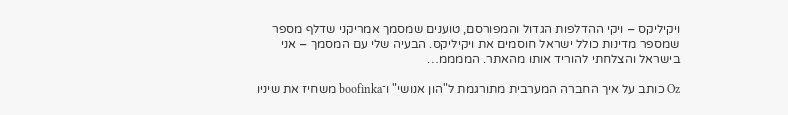ויקיליקס – ויקי ההדלפות הגדול והמפורסם, טוענים שמסמך אמריקני שדלף מספר שמספר מדינות כולל ישראל חוסמים את ויקיליקס. הבעיה שלי עם המסמך – אני בישראל והצלחתי להוריד אותו מהאתר. הממממ…

Oz כותב על איך החברה המערבית מתורגמת ל"הון אנושי" ו־boofinka משחיז את שיניו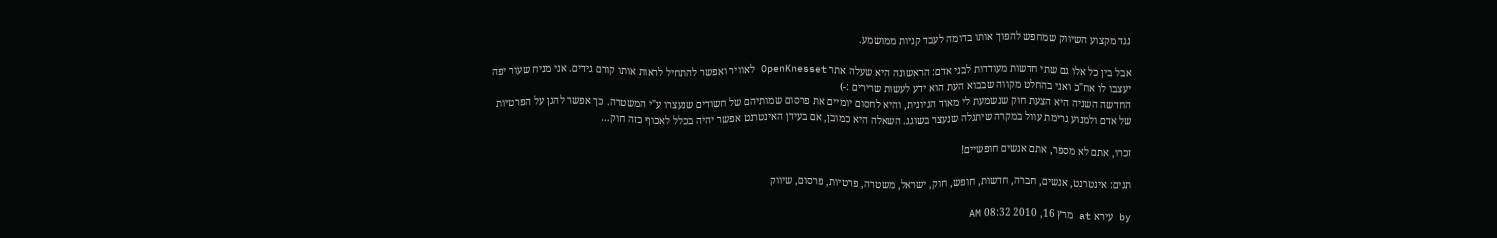נגד מקצוע השיווק שמחפש להפוך אותו בדומה לעבד קניות ממושמע.

אבל בין כל אלו גם שתי חדשות מעודדות לבני אדם: הראשונה היא שעלה אתר OpenKnesset לאוויר ואפשר להתחיל לראות אותו קורם גידים. אני מניח שעור יפה יעצבו לו אח"כ ואני בהחלט מקווה שבבוא העת הוא ידע לעשות שרירים :-)
החדשה השניה היא הצעת חוק שנשמעת לי מאוד הגיונית, והיא לחסום יומיים את פרסום שמותיהם של חשודים שנעצרו ע"י המשטרה. כך אפשר להגן על הפרטיות של אדם ולמנוע גרימת עוול במקרה שיתגלה שנעצר בשוגג. השאלה היא כמובן, אם בעידן האינטרנט אפשר יהיה בכלל לאכוף כזה חוק…

זכרו, אתם לא מספר, אתם אנשים חופשיים!

תגים: אינטרנט, אנשים, חברה, חדשות, חופש, חוק, ישראל, משטרה, פרטיות, פרסום, שיווק

by עירא at מרץ 16, 2010 08:32 AM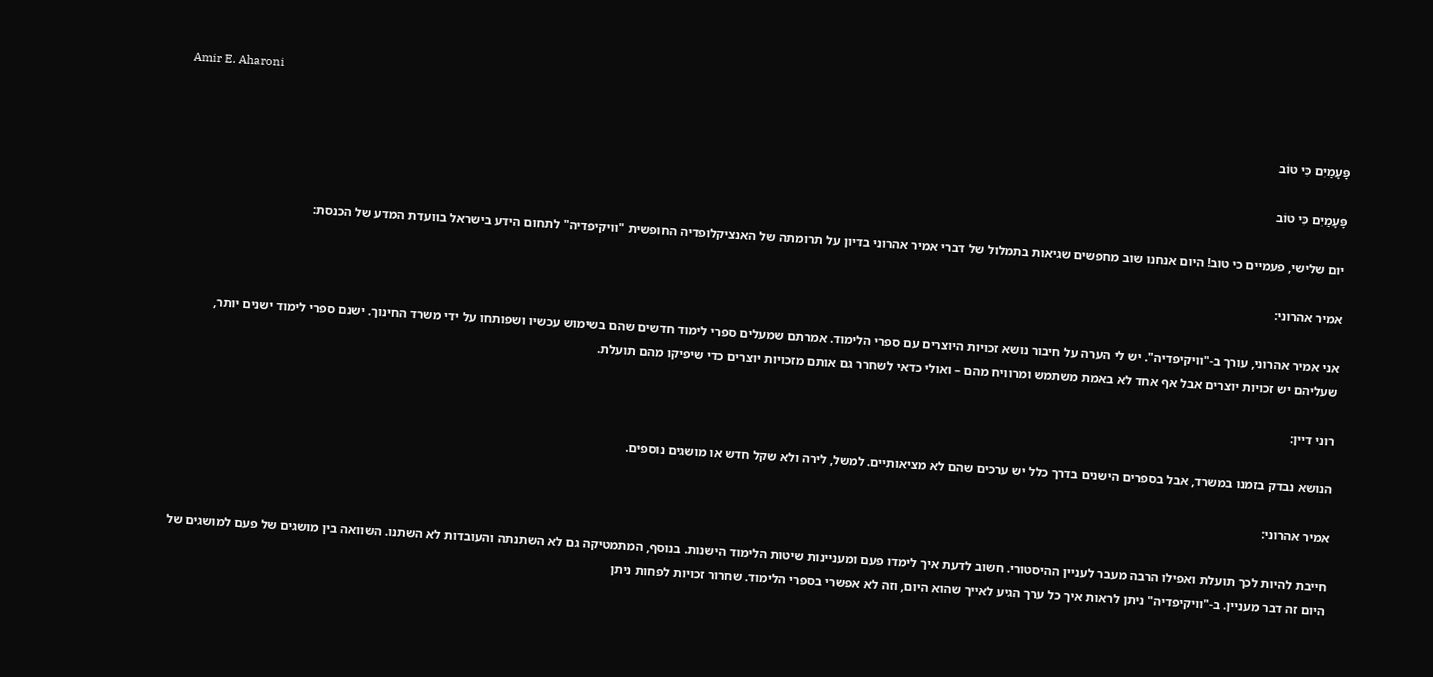Amir E. Aharoni

פָּעָמַיִם כִּי טוֹב

פָּעָמַיִם כִּי טוֹב

יום שלישי, פעמיים כי טוב! היום אנחנו שוב מחפשים שגיאות בתמלול של דברי אמיר אהרוני בדיון על תרומתה של האנציקלופדיה החופשית "וויקיפדיה" לתחום הידע בישראל בוועדת המדע של הכנסת:

אמיר אהרוני:

אני אמיר אהרוני, עורך ב-"וויקיפדיה". יש לי הערה על חיבור נושא זכויות היוצרים עם ספרי הלימוד. אמרתם שמעלים ספרי לימוד חדשים שהם בשימוש עכשיו ושפותחו על ידי משרד החינוך. ישנם ספרי לימוד ישנים יותר, שעליהם יש זכויות יוצרים אבל אף אחד לא באמת משתמש ומרוויח מהם – ואולי כדאי לשחרר גם אותם מזכויות יוצרים כדי שיפיקו מהם תועלת.

רוני דיין:

הנושא נבדק בזמנו במשרד, אבל בספרים הישנים בדרך כלל יש ערכים שהם לא מציאותיים. למשל, לירה ולא שקל חדש או מושגים נוספים.

אמיר אהרוני:

חייבת להיות לכך תועלת ואפילו הרבה מעבר לעניין ההיסטורי. חשוב לדעת איך לימדו פעם ומעניינות שיטות הלימוד הישנות. בנוסף, המתמטיקה גם לא השתנתה והעובדות לא השתנו. השוואה בין מושגים של פעם למושגים של היום זה דבר מעניין. ב-"וויקיפדיה" ניתן לראות איך כל ערך הגיע לאייך שהוא היום, וזה לא אפשרי בספרי הלימוד. שחרור זכויות לפחות ניתן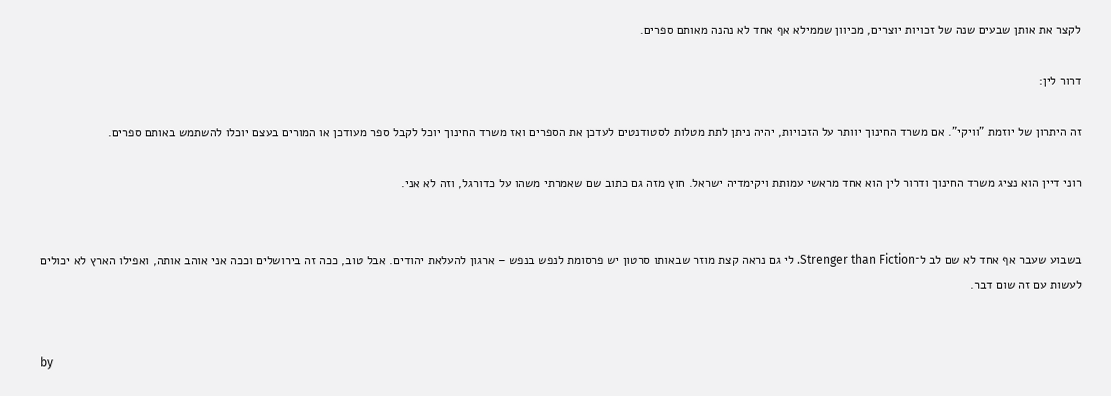לקצר את אותן שבעים שנה של זכויות יוצרים, מכיוון שממילא אף אחד לא נהנה מאותם ספרים.

דרור לין:

זה היתרון של יוזמת "וויקי". אם משרד החינוך יוותר על הזכויות, יהיה ניתן לתת מטלות לסטודנטים לעדכן את הספרים ואז משרד החינוך יוכל לקבל ספר מעודכן או המורים בעצם יוכלו להשתמש באותם ספרים.

רוני דיין הוא נציג משרד החינוך ודרור לין הוא אחד מראשי עמותת ויקימדיה ישראל. חוץ מזה גם כתוב שם שאמרתי משהו על כדורגל, וזה לא אני.


בשבוע שעבר אף אחד לא שם לב ל־Strenger than Fiction. לי גם נראה קצת מוזר שבאותו סרטון יש פרסומת לנפש בנפש – ארגון להעלאת יהודים. אבל טוב, ככה זה בירושלים וככה אני אוהב אותה, ואפילו הארץ לא יכולים לעשות עם זה שום דבר.


by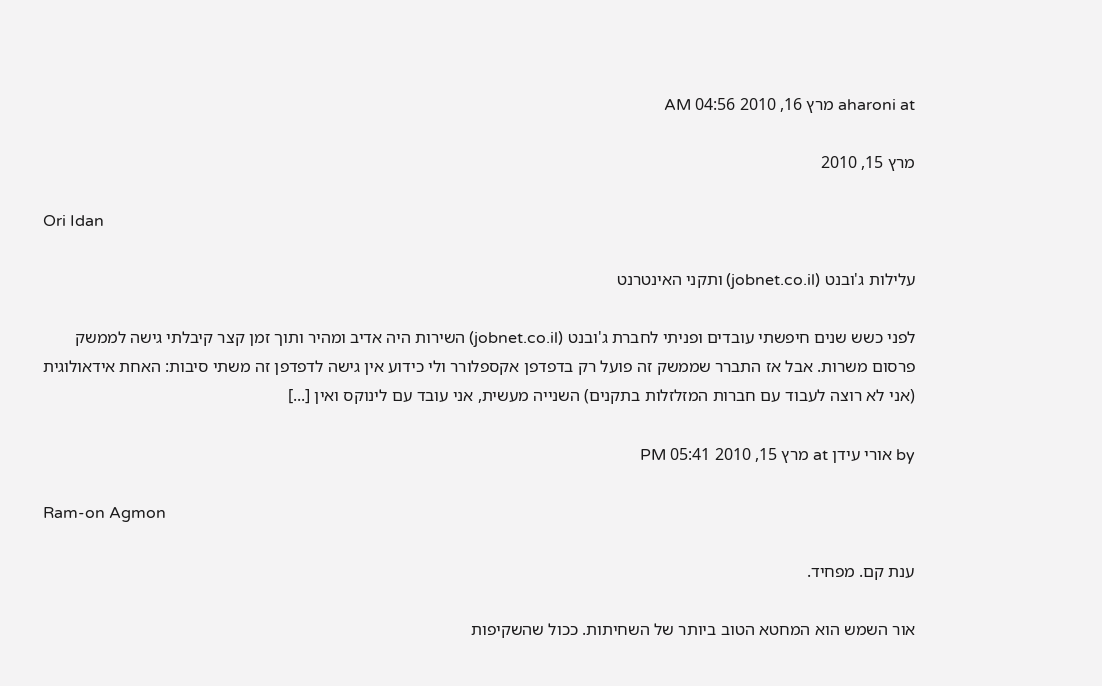aharoni at מרץ 16, 2010 04:56 AM

מרץ 15, 2010

Ori Idan

עלילות ג'ובנט (jobnet.co.il) ותקני האינטרנט

לפני כשש שנים חיפשתי עובדים ופניתי לחברת ג'ובנט (jobnet.co.il) השירות היה אדיב ומהיר ותוך זמן קצר קיבלתי גישה לממשק פרסום משרות. אבל אז התברר שממשק זה פועל רק בדפדפן אקספלורר ולי כידוע אין גישה לדפדפן זה משתי סיבות: האחת אידאולוגית (אני לא רוצה לעבוד עם חברות המזלזלות בתקנים) השנייה מעשית, אני עובד עם לינוקס ואין [...]

by אורי עידן at מרץ 15, 2010 05:41 PM

Ram-on Agmon

ענת קם. מפחיד.

אור השמש הוא המחטא הטוב ביותר של השחיתות. ככול שהשקיפות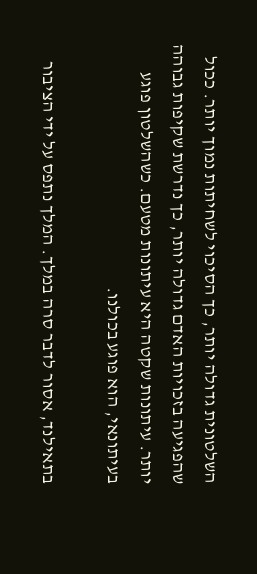השלטונית גדולה יותר, כך הסיכוי לשחיתות נמוך יותר. ככול שהפגיעה בזכויות האדם גדולה יותר, כך נדרשת שקיפות גבוהה יותר. עיתונות שקטה היא עיתונות מטעם. כשהשלטון פוגע בעיתונאי, הוא פוגע בכולנו.

בתאילנד, אסור לדבר סרה במלך. המלך נתפס על ידי הציבור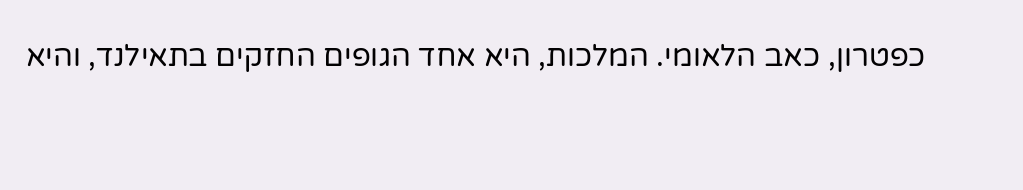כפטרון, כאב הלאומי. המלכות, היא אחד הגופים החזקים בתאילנד, והיא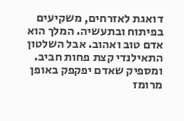דואגת לאזרחים, משקיעים בפיתוח ובתעשיה. המלך הוא אדם טוב ואהוב. אבל השלטון התאילנדי קצת פחות חביב. ומספיק שאדם יפקפק באופן מרומז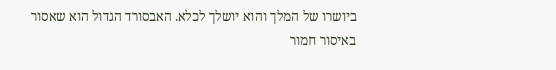ביושרו של המלך והוא יושלך לכלא. האבסורד הגדול הוא שאסור באיסור חמור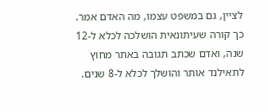לציין, גם במשפט עצמו, מה האדם אמר. כך קורה שעיתונאית הושלכה לכלא ל-12 שנה, ואדם שכתב תגובה באתר מחוץ לתאילנד אותר והושלך לכלא ל-8 שנים.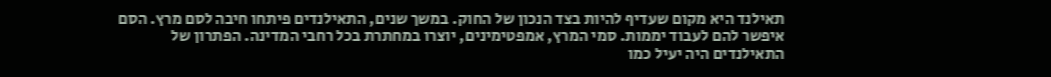תאילנד היא מקום שעדיף להיות בצד הנכון של החוק. במשך שנים, התאילנדים פיתחו חיבה לסם מרץ. הסם איפשר להם לעבוד יממות. סמי המרץ, אמפטימינים, יוצרו במחתרת בכל רחבי המדינה. הפתרון של התאילנדים היה יעיל כמו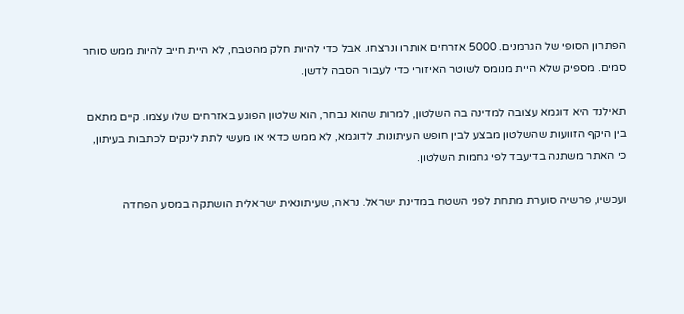הפתרון הסופי של הגרמנים. 5000 אזרחים אותרו ונרצחו. אבל כדי להיות חלק מהטבח, לא היית חייב להיות ממש סוחר סמים. מספיק שלא היית מנומס לשוטר האיזורי כדי לעבור הסבה לדשן.

תאילנד היא דוגמא עצובה למדינה בה השלטון, למרות שהוא נבחר, הוא שלטון הפוגע באזרחים שלו עצמו. קיים מתאם בין היקף הזוועות שהשלטון מבצע לבין חופש העיתונות. לדוגמא, לא ממש כדאי או מעשי לתת לינקים לכתבות בעיתון, כי האתר משתנה בדיעבד לפי גחמות השלטון.

ועכשיו, פרשיה סוערת מתחת לפני השטח במדינת ישראל. נראה, שעיתונאית ישראלית הושתקה במסע הפחדה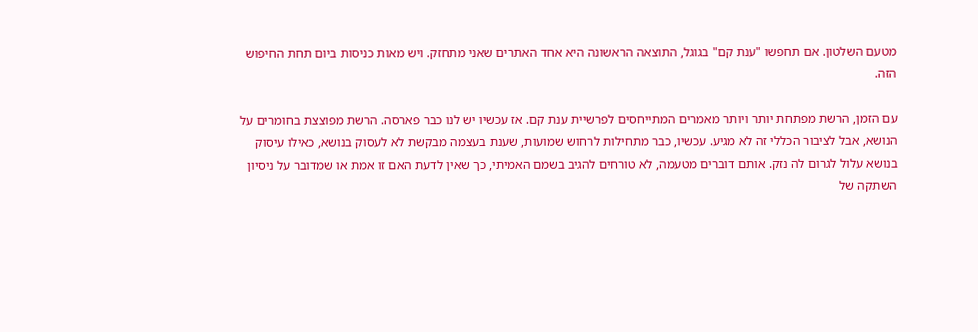מטעם השלטון. אם תחפשו "ענת קם" בגוגל, התוצאה הראשונה היא אחד האתרים שאני מתחזק. ויש מאות כניסות ביום תחת החיפוש הזה.

עם הזמן, הרשת מפתחת יותר ויותר מאמרים המתייחסים לפרשיית ענת קם. אז עכשיו יש לנו כבר פארסה. הרשת מפוצצת בחומרים על הנושא, אבל לציבור הכללי זה לא מגיע. עכשיו, כבר מתחילות לרחוש שמועות, שענת בעצמה מבקשת לא לעסוק בנושא, כאילו עיסוק בנושא עלול לגרום לה נזק. אותם דוברים מטעמה, לא טורחים להגיב בשמם האמיתי, כך שאין לדעת האם זו אמת או שמדובר על ניסיון השתקה של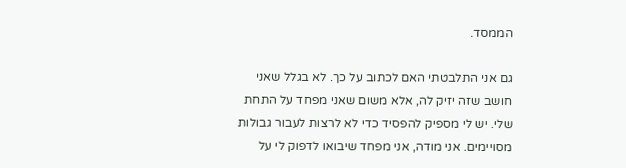הממסד.

גם אני התלבטתי האם לכתוב על כך. לא בגלל שאני חושב שזה יזיק לה, אלא משום שאני מפחד על התחת שלי. יש לי מספיק להפסיד כדי לא לרצות לעבור גבולות מסויימים. אני מודה, אני מפחד שיבואו לדפוק לי על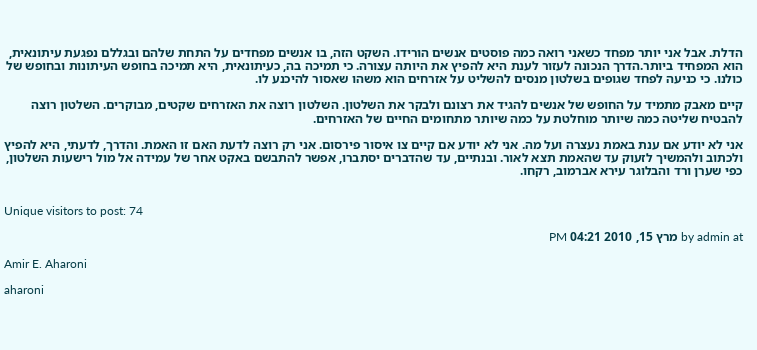הדלת. אבל אני יותר מפחד כשאני רואה כמה פוסטים אנשים הורידו. השקט הזה, בו אנשים מפחדים על התחת שלהם ובגללם נפגעת עיתונאית, הוא המפחיד ביותר.הדרך הנכונה לעזור לענת היא להפיץ את היותה עצורה. כי תמיכה בה, כעיתונאית, היא תמיכה בחופש העיתונות ובחופש של כולנו. כי כניעה לפחד שגופים בשלטון מנסים להשליט על אזרחים הוא משהו שאסור להיכנע לו.

קיים מאבק מתמיד על החופש של אנשים להגיד את רצונם ולבקר את השלטון. השלטון רוצה את האזרחים שקטים, מבוקרים. השלטון רוצה להבטיח שליטה כמה שיותר מוחלטת על כמה שיותר מתחומים החיים של האזרחים.

אני לא יודע אם ענת באמת נעצרה ועל מה. אני לא יודע אם קיים צו איסור פירסום. אני רק רוצה לדעת האם זו האמת. והדרך, לדעתי, היא להפיץ ולכתוב ולהמשיך לזעוק עד שהאמת תצא לאור. ובנתיים, עד שהדברים יסתברו, אפשר להתבשם באקט אחר של עמידה אל מול רישעות השלטון, כפי שערן ורד והבלוגר עירא אברמוב, רקחו.


Unique visitors to post: 74

by admin at מרץ 15, 2010 04:21 PM

Amir E. Aharoni

aharoni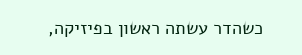כשהדר עשתה ראשון בפיזיקה,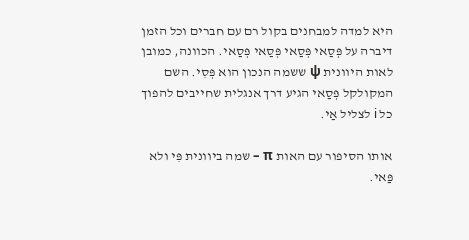היא למדה למבחנים בקול רם עם חברים וכל הזמן דיברה על פְּסַאי פְּסַאי פְּסַאי פְּסַאי. הכוונה, כמובן לאות היוונית ψ ששמה הנכון הוא פְּסִי. השם המקולקל פְּסַאי הגיע דרך אנגלית שחייבים להפוך כל i לצליל אַי.

אותו הסיפור עם האות π – שמה ביוונית פִּי ולא פַּאי.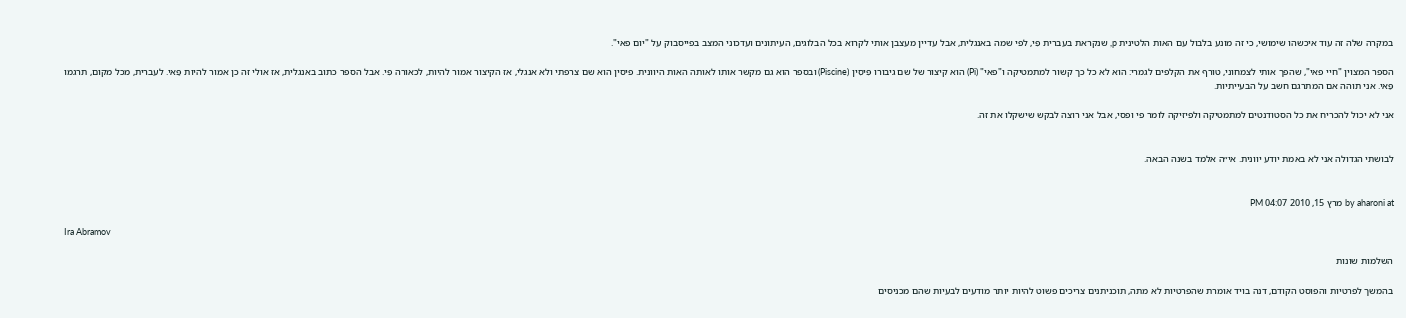במקרה שלה זה עוד איכשהו שימושי, כי זה מונע בלבול עם האות הלטינית p, שנקראת בעברית פִּי, לפי שמה באנגלית, אבל עדיין מעצבן אותי לקרוא בכל הבלוגים, העיתונים ועדכוני המצב בפייסבוק על "יום פאי".

הספר המצוין "חיי פאי", שהפך אותי לצמחוני, טורף את הקלפים לגמרי: הוא לא כל כך קשור למתמטיקה ו"פאי" (Pi) הוא קיצור של שם גיבורו פִּיסִין (Piscine) ובספר הוא גם מקשר אותו לאותה האות היוונית. פיסין הוא שם צרפתי ולא אנגלי, אז הקיצור אמור להיות, לכאורה פִּי. אבל הספר כתוב באנגלית, אז אולי זה כן אמור להיות פַּאי. לעברית, מכל מקום, תרגמו פַּאי. אני תוהה אם המתרגם חשב על הבעייתיות.

אני לא יכול להכריח את כל הסטודנטים למתמטיקה ולפיזיקה לומר פי ופסי, אבל אני רוצה לבקש שישקלו את זה.


לבושתי הגדולה אני לא באמת יודע יוונית. אי״ה אלמד בשנה הבאה.


by aharoni at מרץ 15, 2010 04:07 PM

Ira Abramov

השלמות שונות

בהמשך לפרטיות והפוסט הקודם, דנה בויד אומרת שהפרטיות לא מתה, תוכניתנים צריכים פשוט להיות יותר מודעים לבעיות שהם מכניסים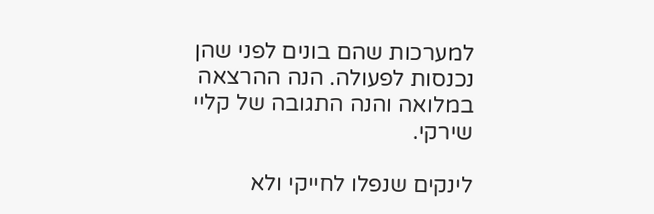למערכות שהם בונים לפני שהן נכנסות לפעולה. הנה ההרצאה במלואה והנה התגובה של קליי שירקי.

לינקים שנפלו לחייקי ולא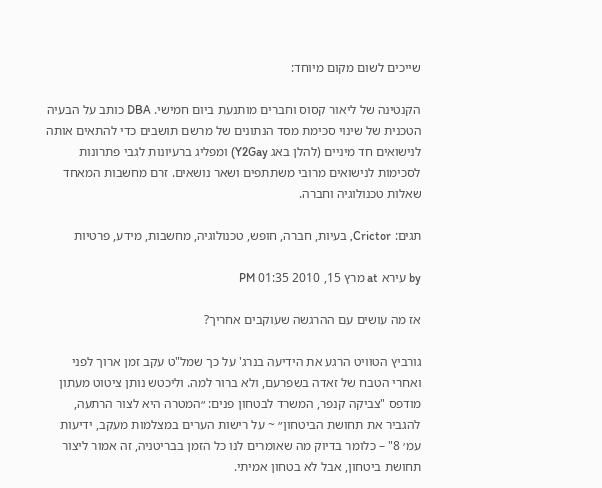שייכים לשום מקום מיוחד:

הקנטינה של ליאור קסוס וחברים מותנעת ביום חמישי. DBA כותב על הבעיה הטכנית של שינוי סכימת מסד הנתונים של מרשם תושבים כדי להתאים אותה לנישואים חד מיניים (להלן באג Y2Gay) ומפליג ברעיונות לגבי פתרונות לסכימות לנישואים מרובי משתתפים ושאר נושאים. זרם מחשבות המאחד שאלות טכנולוגיה וחברה.

תגים: Crictor, בעיות, חברה, חופש, טכנולוגיה, מחשבות, מידע, פרטיות

by עירא at מרץ 15, 2010 01:35 PM

אז מה עושים עם ההרגשה שעוקבים אחריך?

גורביץ הטוויט הרגע את הידיעה בנרג' על כך שמל"ט עקב זמן ארוך לפני ואחרי הטבח של זאדה בשפרעם, ולא ברור למה. וליכטש נותן ציטוט מעתון מודפס "צביקה קנפר, המשרד לבטחון פנים: ״המטרה היא לצור הרתעה, להגביר את תחושת הביטחון״ ~ על רישות הערים במצלמות מעקב, ידיעות עמ׳ 8" – כלומר בדיוק מה שאומרים לנו כל הזמן בבריטניה, זה אמור ליצור תחושת ביטחון, אבל לא בטחון אמיתי.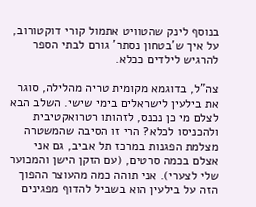בנוסף לינק שהטוויט אתמול קורי דוקטורוב, על איך ש'בטחון נסתר' גורם לבתי הספר להרגיש לילדים ככלא.

צה"ל, בדוגמא מקומית טריה מהלילה, סוגר את בילעין לישראלים בימי שישי. השלב הבא לצלם מי כן נכנס, לזהותו רטרואקטיבית ולהכניסו לכלא? הרי זו הסיבה שהמשטרה מצלמת הפגנות במרכז תל אביב, גם אני אצלם בכמה סרטים, (עם הזקן הישן והמכוער שלי לצערי). אני תוהה כמה מהעוצר ההפוך הזה על בילעין הוא בשביל להדוף מפגינים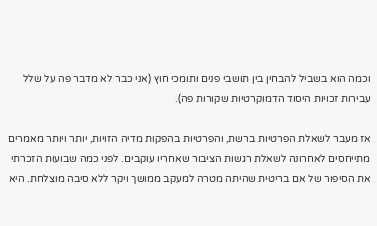וכמה הוא בשביל להבחין בין תושבי פנים ותומכי חוץ (אני כבר לא מדבר פה על שלל עבירות זכויות היסוד הדמוקרטיות שקורות פה).

אז מעבר לשאלת הפרטיות ברשת, והפרטיות בהפקות מדיה הזויות, יותר ויותר מאמרים מתייחסים לאחרונה לשאלת רגשות הציבור שאחריו עוקבים. לפני כמה שבועות הזכרתי את הסיפור של אם בריטית שהיתה מטרה למעקב ממושך ויקר ללא סיבה מוצלחת. היא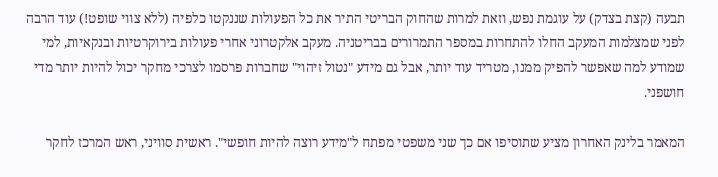תבעה (קצת בצדק) על עוגמת נפש, וזאת למרות שהחוק הבריטי התיר את כל הפעולות שננקטו כלפיה (ללא צווי שופט!) עוד הרבה לפני שמצלמות המעקב החלו להתחרות במספר התמרורים בבריטניה. מעקב אלקטרוני אחרי פעולות בירוקרטיות ובנקאיות, למי שמודע למה שאפשר להפיק ממנו, מטריד עוד יותר, אבל גם מידע "נטול זיהוי" שחברות פרסמו לצרכי מחקר יכול להיות יותר מדי חושפני.

המאמר בלינק האחרון מציע שתוסיפו אם כך שני משפטי מפתח ל"מידע רוצה להיות חופשי". ראשית סוויני, ראש המרכז לחקר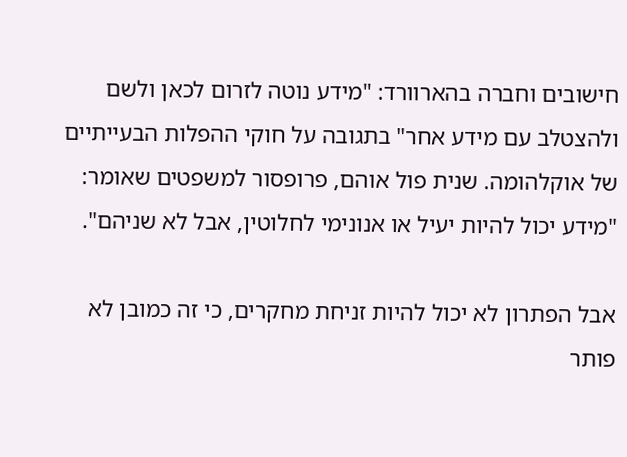חישובים וחברה בהארוורד: "מידע נוטה לזרום לכאן ולשם ולהצטלב עם מידע אחר" בתגובה על חוקי ההפלות הבעייתיים של אוקלהומה. שנית פול אוהם, פרופסור למשפטים שאומר: "מידע יכול להיות יעיל או אנונימי לחלוטין, אבל לא שניהם".

אבל הפתרון לא יכול להיות זניחת מחקרים, כי זה כמובן לא פותר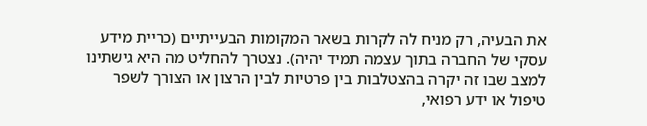את הבעיה, רק מניח לה לקרות בשאר המקומות הבעייתיים (כריית מידע עסקי של החברה בתוך עצמה תמיד יהיה). נצטרך להחליט מה היא גישתינו למצב שבו זה יקרה בהצטלבות בין פרטיות לבין הרצון או הצורך לשפר טיפול או ידע רפואי,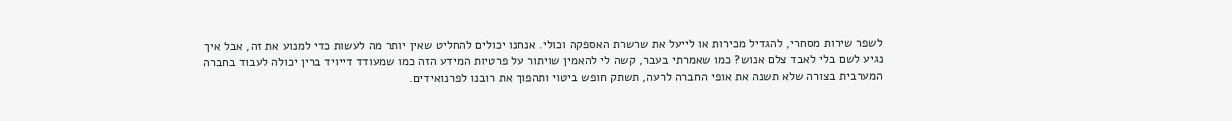לשפר שירות מסחרי, להגדיל מכירות או לייעל את שרשרת האספקה וכולי. אנחנו יכולים להחליט שאין יותר מה לעשות כדי למנוע את זה, אבל איך נגיע לשם בלי לאבד צלם אנוש? כמו שאמרתי בעבר, קשה לי להאמין שויתור על פרטיות המידע הזה כמו שמעודד דייויד ברין יכולה לעבוד בחברה המערבית בצורה שלא תשנה את אופי החברה לרעה, תשתק חופש ביטוי ותהפוך את רובנו לפרנואידים.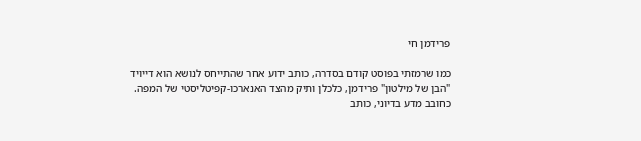פרידמן חי

כמו שרמזתי בפוסט קודם בסדרה, כותב ידוע אחר שהתייחס לנושא הוא דייויד "הבן של מילטון" פרידמן, כלכלן ותיק מהצד האנארכו-קפיטליסטי של המפה. כחובב מדע בדיוני, כותב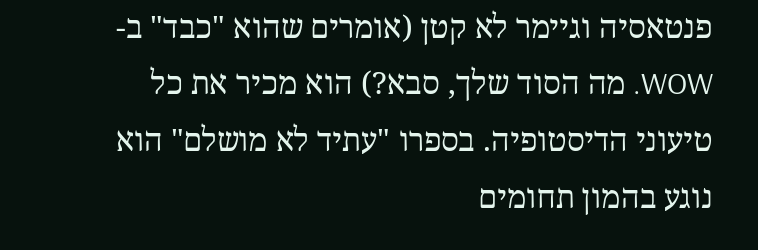פנטאסיה וגיימר לא קטן (אומרים שהוא "כבד" ב-WOW. מה הסוד שלך, סבא?) הוא מכיר את כל טיעוני הדיסטופיה. בספרו "עתיד לא מושלם" הוא נוגע בהמון תחומים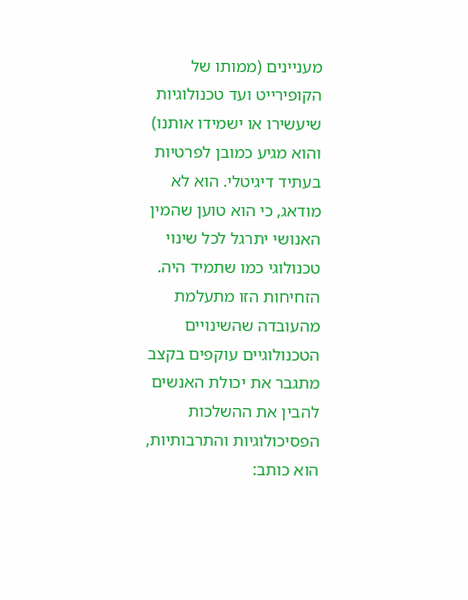מעניינים (ממותו של הקופירייט ועד טכנולוגיות שיעשירו או ישמידו אותנו) והוא מגיע כמובן לפרטיות בעתיד דיגיטלי. הוא לא מודאג, כי הוא טוען שהמין האנושי יתרגל לכל שינוי טכנולוגי כמו שתמיד היה. הזחיחות הזו מתעלמת מהעובדה שהשינויים הטכנולוגיים עוקפים בקצב מתגבר את יכולת האנשים להבין את ההשלכות הפסיכולוגיות והתרבותיות, הוא כותב: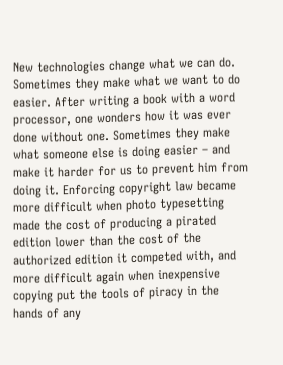New technologies change what we can do. Sometimes they make what we want to do easier. After writing a book with a word processor, one wonders how it was ever done without one. Sometimes they make what someone else is doing easier – and make it harder for us to prevent him from doing it. Enforcing copyright law became more difficult when photo typesetting made the cost of producing a pirated edition lower than the cost of the authorized edition it competed with, and more difficult again when inexpensive copying put the tools of piracy in the hands of any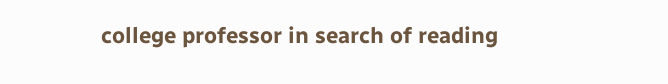college professor in search of reading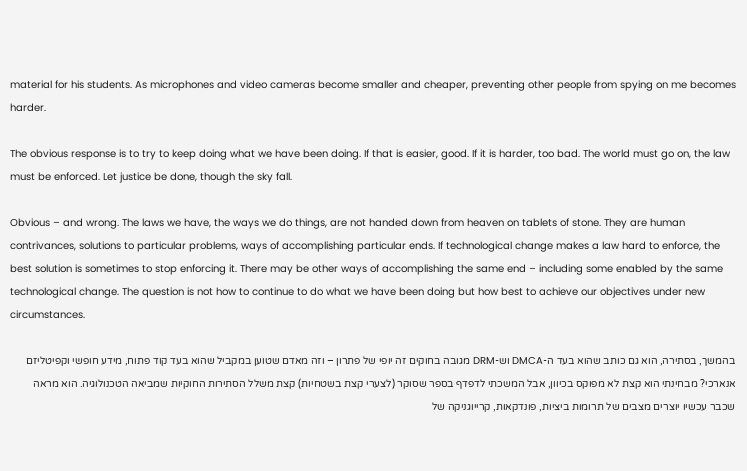material for his students. As microphones and video cameras become smaller and cheaper, preventing other people from spying on me becomes harder.

The obvious response is to try to keep doing what we have been doing. If that is easier, good. If it is harder, too bad. The world must go on, the law must be enforced. Let justice be done, though the sky fall.

Obvious – and wrong. The laws we have, the ways we do things, are not handed down from heaven on tablets of stone. They are human contrivances, solutions to particular problems, ways of accomplishing particular ends. If technological change makes a law hard to enforce, the best solution is sometimes to stop enforcing it. There may be other ways of accomplishing the same end – including some enabled by the same technological change. The question is not how to continue to do what we have been doing but how best to achieve our objectives under new circumstances.

בהמשך, בסתירה, הוא גם כותב שהוא בעד ה-DMCA וש-DRM מגובה בחוקים זה יופי של פתרון – וזה מאדם שטוען במקביל שהוא בעד קוד פתוח, מידע חופשי וקפיטליזם אנארכי? מבחינתי הוא קצת לא מפוקס בכיוון, אבל המשכתי לדפדף בספר שסוקר (לצערי קצת בשטחיות) קצת משלל הסתירות החוקיות שמביאה הטכנולוגיה. הוא מראה שכבר עכשיו יוצרים מצבים של תרומות ביציות, פונדקאות, קרייוגניקה של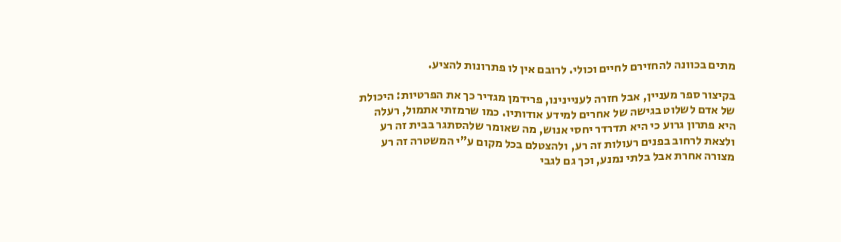מתים בכוונה להחזירם לחיים וכולי. לרובם אין לו פתרונות להציע.

בקיצור ספר מעניין, אבל חזרה לעניינינו, פרידמן מגדיר כך את הפרטיות: היכולת של אדם לשלוט בגישה של אחרים למידע אודותיו. כמו שרמזתי אתמול, רעלה היא פתרון גרוע כי היא תדרדר יחסי אנוש, מה שאומר שלהסתגר בבית זה רע ולצאת לרחוב בפנים רעולות זה רע, ולהצטלם בכל מקום ע"י המשטרה זה רע מצורה אחרת אבל בלתי נמנע, וכך גם לגבי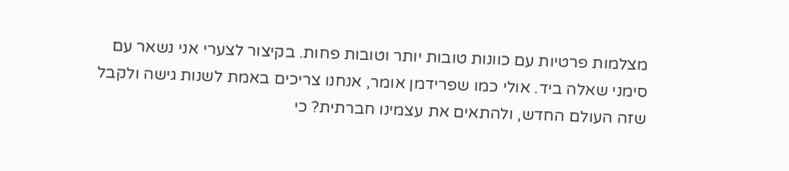מצלמות פרטיות עם כוונות טובות יותר וטובות פחות. בקיצור לצערי אני נשאר עם סימני שאלה ביד. אולי כמו שפרידמן אומר, אנחנו צריכים באמת לשנות גישה ולקבל שזה העולם החדש, ולהתאים את עצמינו חברתית? כי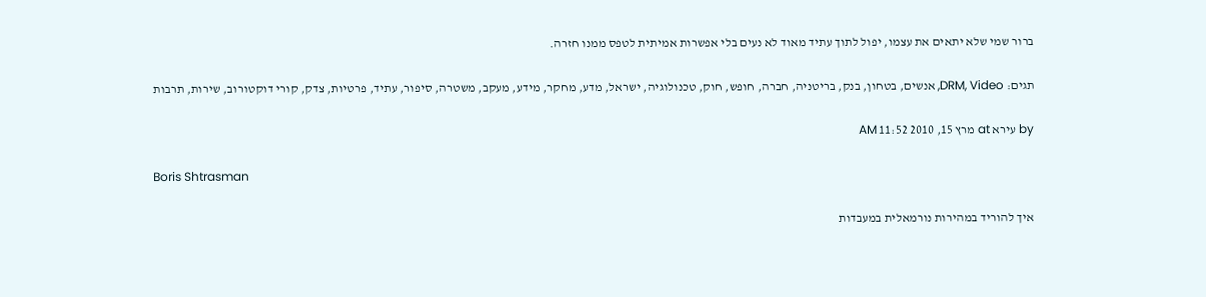ברור שמי שלא יתאים את עצמו, יפול לתוך עתיד מאוד לא נעים בלי אפשרות אמיתית לטפס ממנו חזרה.

תגים: DRM, Video, אנשים, בטחון, בנק, בריטניה, חברה, חופש, חוק, טכנולוגיה, ישראל, מדע, מחקר, מידע, מעקב, משטרה, סיפור, עתיד, פרטיות, צדק, קורי דוקטורוב, שירות, תרבות

by עירא at מרץ 15, 2010 11:52 AM

Boris Shtrasman

איך להוריד במהירות נורמאלית במעבדות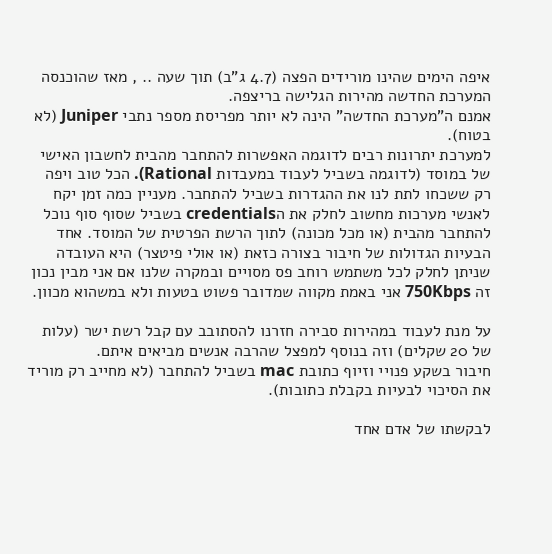איפה הימים שהינו מורידים הפצה (4.7 ג"ב) תוך שעה .. , מאז שהוכנסה המערכת החדשה מהירות הגלישה בריצפה.
אמנם ה"מערכת החדשה" הינה לא יותר מפריסת מספר נתבי Juniper (לא בטוח).
למערכת יתרונות רבים לדוגמה האפשרות להתחבר מהבית לחשבון האישי של במוסד (לדוגמה בשביל לעבוד במעבדות Rational). הכל טוב ויפה רק ששכחו לתת לנו את ההגדרות בשביל להתחבר. מעניין כמה זמן יקח לאנשי מערכות מחשוב לחלק את הcredentials בשביל שסוף סוף נוכל להתחבר מהבית (או מכל מכונה) לתוך הרשת הפרטית של המוסד. אחד הבעיות הגדולות של חיבור בצורה כזאת (או אולי פיטצר) היא העובדה שניתן לחלק לכל משתמש רוחב פס מסויים ובמקרה שלנו אם אני מבין נכון זה 750Kbps אני באמת מקווה שמדובר פשוט בטעות ולא במשהוא מכוון.

על מנת לעבוד במהירות סבירה חזרנו להסתובב עם קבל רשת ישר (עלות של 20 שקלים) וזה בנוסף למפצל שהרבה אנשים מביאים איתם.
חיבור בשקע פנויי וזיוף כתובת mac בשביל להתחבר (לא מחייב רק מוריד את הסיכוי לבעיות בקבלת כתובות).

לבקשתו של אדם אחד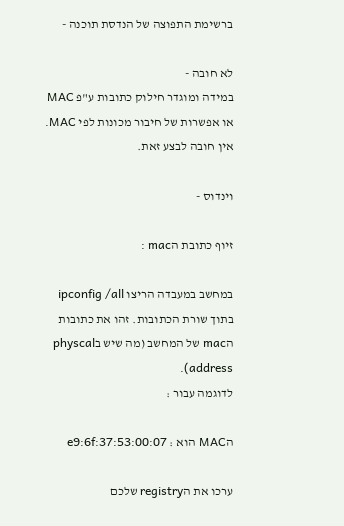ברשימת התפוצה של הנדסת תוכנה -

לא חובה -
במידה ומוגדר חילוק כתובות ע"פ MAC או אפשרות של חיבור מכונות לפי MAC. אין חובה לבצע זאת.

וינדוס -

זיוף כתובת הmac :

במחשב במעבדה הריצו ipconfig /all בתוך שורת הכתובות. זהו את כתובות הmac של המחשב (מה שיש בphyscal address).
לדוגמה עבור :

הMAC הוא : 00:07:e9:6f:37:53

ערכו את הregistry שלכם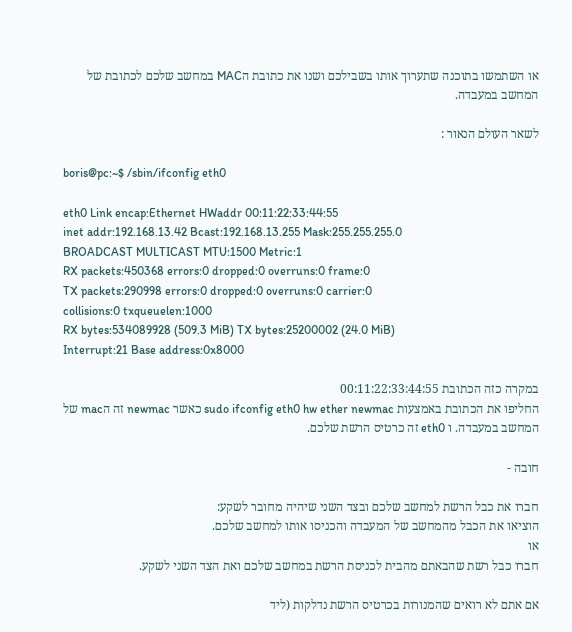או השתמשו בתוכנה שתערוך אותו בשבילכם ושנו את כתובת הMAC במחשב שלכם לכתובת של המחשב במעבדה.

לשאר העולם הנאור :

boris@pc:~$ /sbin/ifconfig eth0

eth0 Link encap:Ethernet HWaddr 00:11:22:33:44:55
inet addr:192.168.13.42 Bcast:192.168.13.255 Mask:255.255.255.0
BROADCAST MULTICAST MTU:1500 Metric:1
RX packets:450368 errors:0 dropped:0 overruns:0 frame:0
TX packets:290998 errors:0 dropped:0 overruns:0 carrier:0
collisions:0 txqueuelen:1000
RX bytes:534089928 (509.3 MiB) TX bytes:25200002 (24.0 MiB)
Interrupt:21 Base address:0x8000

במקרה כזה הכתובת 00:11:22:33:44:55
החליפו את הכתובת באמצעות sudo ifconfig eth0 hw ether newmac כאשר newmac זה הmac של המחשב במעבדה. ו eth0 זה כרטיס הרשת שלכם.

חובה -

חברו את כבל הרשת למחשב שלכם ובצד השני שיהיה מחובר לשקע:
הוציאו את הכבל מהמחשב של המעבדה והכניסו אותו למחשב שלכם.
או
חברו כבל רשת שהבאתם מהבית לכניסת הרשת במחשב שלכם ואת הצד השני לשקע.

אם אתם לא רואים שהמנורות בכרטיס הרשת נדלקות (ליד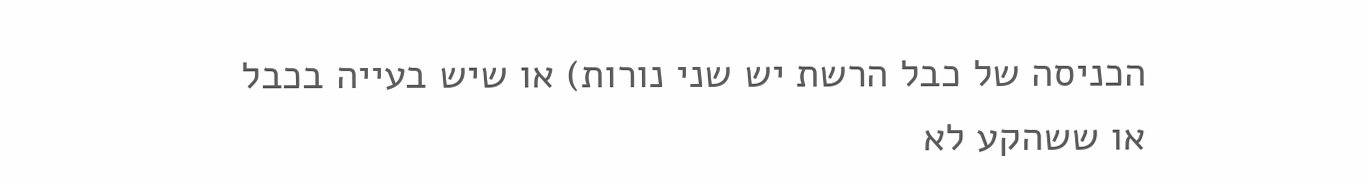הכניסה של כבל הרשת יש שני נורות) או שיש בעייה בכבל או ששהקע לא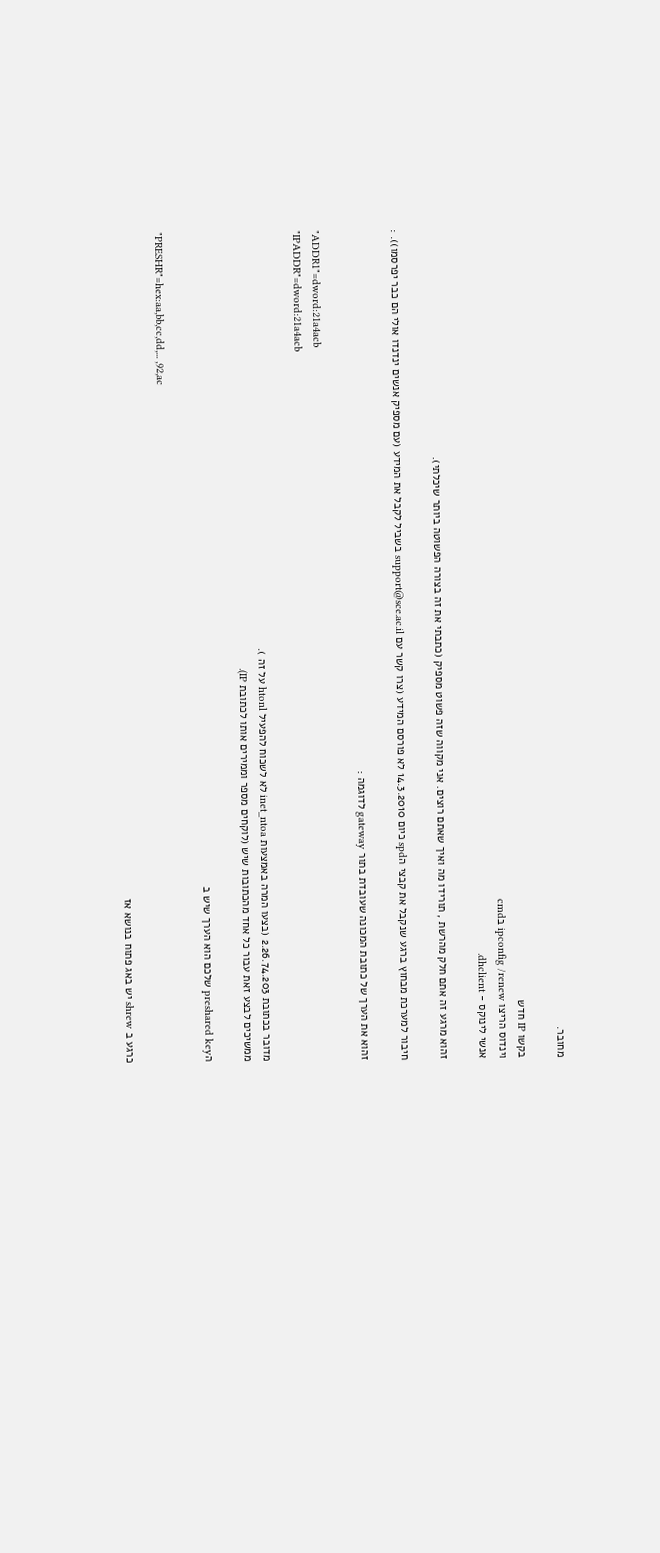מחובר.

בקשו IP חדש
וינדוס הריצו ipconfig /renew בcmd
אנשי לינוקס - dhclient.

זהוא מרגע זה אתם חלק מהרשת , תורידו מה ואיך שאתם רוצים. אני מקווה שזה פשוט מספיק (כתבתי את זה בצורה הפשוטה ביותר שיכלתי).

חיבור למערכת מבחוץ ברגע שנקבל את קבצי הspd כיום 14.3.2010 לא פורסם המידע (צרו קשר עם support@sce.ac.il בשביל לקבל את המידע (עם מספיק אנשים ינדנדו אולי הם כבר יפרסמו)). :

זהוא את הערך של כתובת המכונה שעובדת בתור gateway לדוגמה :

"ADDR1"=dword:21a4acb
"IPADDR"=dword:21a4acb

מדובר בכתובת 2.26.74.203 (בצעו המרה באמצעות inet_ntoa לא לשכוח להפעיל htonl על זה ).
ממשיכים לבצע זאת עבור כל אחד מהכתובות שיש (לוקחים מספר וממירים אותו לכתובת IP).

הpreshared key שלכם הוא הערך שיש ב

"PRESHR"=hex:aa,bb,cc,dd,... ,92,ac

כרגע ב shrew יש באג פתוח בנושא אז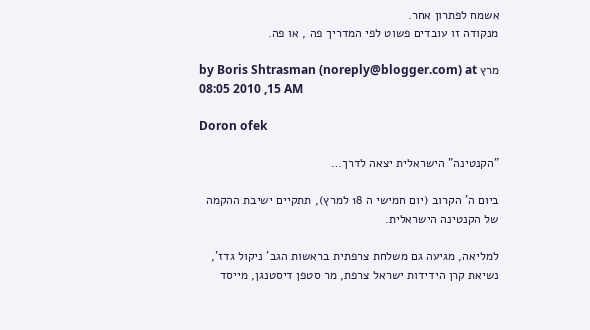אשמח לפתרון אחר.
מנקודה זו עובדים פשוט לפי המדריך פה , או פה.

by Boris Shtrasman (noreply@blogger.com) at מרץ 15, 2010 08:05 AM

Doron ofek

"הקנטינה" הישראלית יצאה לדרך…

ביום ה' הקרוב (יום חמישי ה 18 למרץ), תתקיים ישיבת ההקמה של הקנטינה הישראלית.

למליאה, מגיעה גם משלחת צרפתית בראשות הגב' ניקול גדז', נשיאת קרן הידידות ישראל צרפת, מר סטפן דיסטנגן, מייסד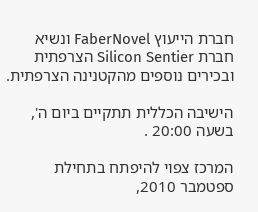חברת הייעוץ FaberNovel ונשיא חברת Silicon Sentier הצרפתית ובכירים נוספים מהקטנינה הצרפתית.

הישיבה הכללית תתקיים ביום ה', בשעה 20:00 .

המרכז צפוי להיפתח בתחילת ספטמבר 2010,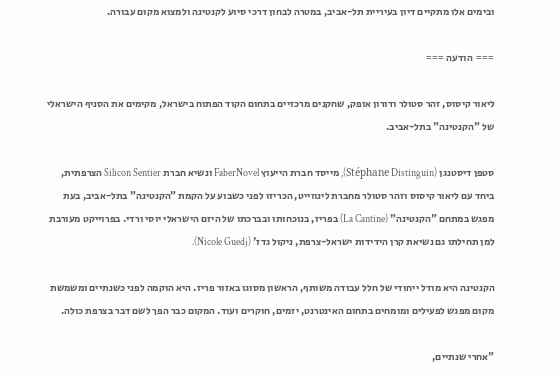ובימים אלו מתקיים דיון בעיריית תל-אביב, במטרה לבחון דרכי סיוע לקנטינה ולמצוא מקום עבורה.

===  הודעה ===

ליאור קיסוס, זהר סטולר ודורון אופק, שחקנים מרכזיים בתחום הקוד הפתוח בישראל, מקימים את הסניף הישראלי של "הקנטינה" בתל-אביב.

סטפן דיסטנגן (Stéphane Distinguin), מייסד חברת הייעוץ FaberNovel ונשיא חברת Silicon Sentier הצרפתית, ביחד עם ליאור קיסוס וזהר סטולר מחברת לינווייט, הכריזו לפני כשבוע על הקמת "הקנטינה" בתל-אביב, בעת מפגש במתחם "הקנטינה" (La Cantine) בפריז, בנוכחותו ובברכתו של היזם הישראלי יוסי ורדי. בפרוייקט מעורבת למן תחילתו גם נשיאת קרן הידידות ישראל-צרפת, ניקול גדז' (Nicole Guedj).

הקנטינה היא מודל ייחודי של חלל עבודה משותף, הראשון מסוגו באזור פריז. היא הוקמה לפני כשנתיים ומשמשת מקום מפגש לפעילים ומומחים בתחום האינטרנט, יזמים, חוקרים ועוד. המקום כבר הפך לשם דבר בצרפת כולה.

"אחרי שנתיים,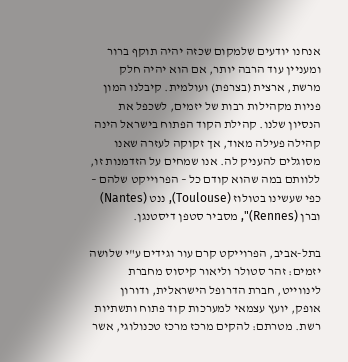אנחנו יודעים שלמקום שכזה יהיה תוקף ברור ומעניין עוד הרבה יותר, אם הוא יהיה חלק מרשת, ארצית (בצרפת) ועולמית. קיבלנו המון פניות מקהילות רבות של יזמים, לשכפל את הנסיון שלנו. קהילת הקוד הפתוח בישראל הינה קהילה פעילה מאוד, אך זקוקה לעזרה שאנו מסוגלים להעניק לה. אנו שמחים על הזדמנות זו, ללוותם במה שהוא קודם כל – הפרוייקט שלהם – כפי שעשינו בטולוז (Toulouse), ננט (Nantes) וברן (Rennes)", מסביר סטפן דיסטנגן.

בתל-אביב, הפרוייקט קרם עור וגידים ע"י שלושה יזמים: זהר סטולר וליאור קיסוס מחברת לינווייט, חברת הדרופל הישראלית, ודורון אופק, יועץ עצמאי למערכות קוד פתוח ותשתיות רשת. מטרתם: להקים מרכז מרכז טכנולוגי, אשר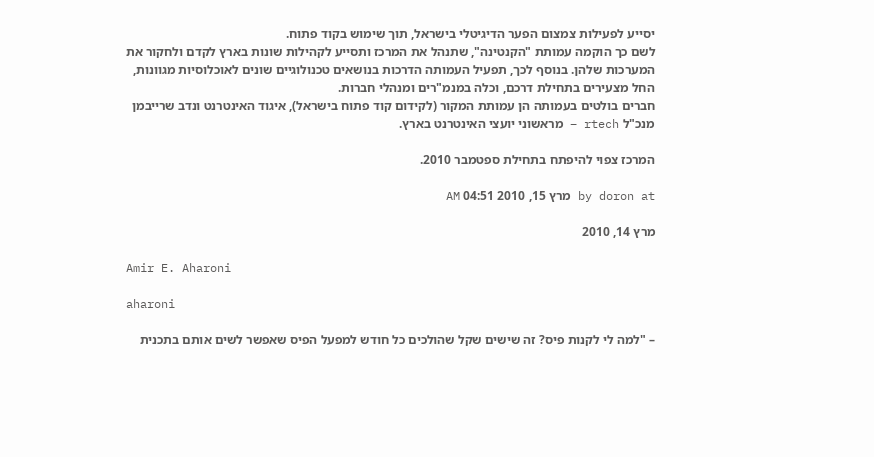יסייע לפעילות צמצום הפער הדיגיטלי בישראל, תוך שימוש בקוד פתוח.
לשם כך הוקמה עמותת "הקנטינה", שתנהל את המרכז ותסייע לקהילות שונות בארץ לקדם ולחקור את המערכות שלהן. בנוסף לכך, תפעיל העמותה הדרכות בנושאים טכנולוגיים שונים לאוכלוסיות מגוונות, החל מצעירים בתחילת דרכם, וכלה במנמ"רים ומנהלי חברות.
חברים בולטים בעמותה הן עמותת המקור (לקידום קוד פתוח בישראל), איגוד האינטרנט ונדב שרייבמן מנכ"ל rtech – מראשוני יועצי האינטרנט בארץ.

המרכז צפוי להיפתח בתחילת ספטמבר 2010.

by doron at מרץ 15, 2010 04:51 AM

מרץ 14, 2010

Amir E. Aharoni

aharoni

– "למה לי לקנות פיס? זה שישים שקל שהולכים כל חודש למפעל הפיס שאפשר לשים אותם בתכנית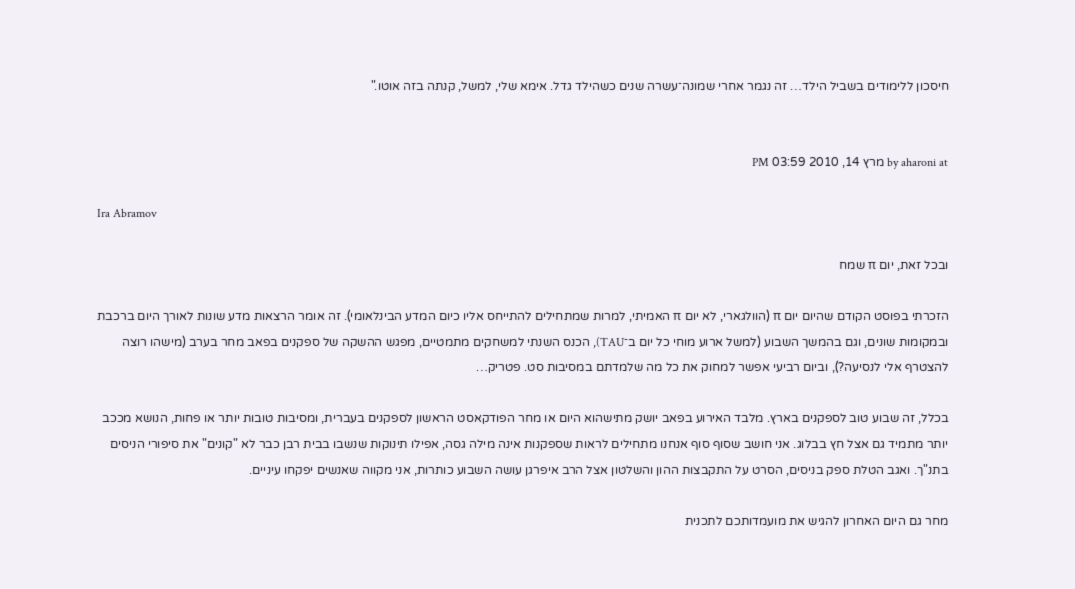חיסכון ללימודים בשביל הילד… זה נגמר אחרי שמונה־עשרה שנים כשהילד גדל. אימא שלי, למשל, קנתה בזה אוטו."


by aharoni at מרץ 14, 2010 03:59 PM

Ira Abramov

ובכל זאת, יום π שמח

הזכרתי בפוסט הקודם שהיום יום π (הוולגארי, לא יום π האמיתי, למרות שמתחילים להתייחס אליו כיום המדע הבינלאומי). זה אומר הרצאות מדע שונות לאורך היום ברכבת ובמקומות שונים, וגם בהמשך השבוע (למשל ארוע מוחי כל יום ב־TAU), הכנס השנתי למשחקים מתמטיים, מפגש ההשקה של ספקנים בפאב מחר בערב (מישהו רוצה להצטרף אלי לנסיעה?), וביום רביעי אפשר למחוק את כל מה שלמדתם במסיבות סט. פטריק…

בכלל, זה שבוע טוב לספקנים בארץ. מלבד האירוע בפאב יושק מתישהוא היום או מחר הפודקאסט הראשון לספקנים בעברית, ומסיבות טובות יותר או פחות, הנושא מככב יותר מתמיד גם אצל חץ בבלוג. אני חושב שסוף סוף אנחנו מתחילים לראות שספקנות אינה מילה גסה, אפילו תינוקות שנשבו בבית רבן כבר לא "קונים" את סיפורי הניסים בתנ"ך. ואגב הטלת ספק בניסים, הסרט על התקבצות ההון והשלטון אצל הרב איפרגן עושה השבוע כותרות, אני מקווה שאנשים יפקחו עיניים.

מחר גם היום האחרון להגיש את מועמדותכם לתכנית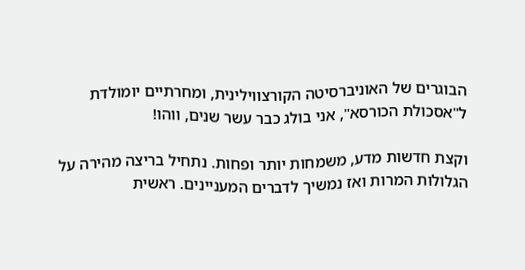הבוגרים של האוניברסיטה הקורצווילינית, ומחרתיים יומולדת ל"אסכולת הכורסא", אני בולג כבר עשר שנים, ווהו!

וקצת חדשות מדע, משמחות יותר ופחות. נתחיל בריצה מהירה על הגלולות המרות ואז נמשיך לדברים המעניינים. ראשית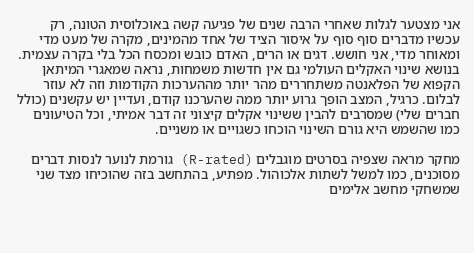אני מצטער לגלות שאחרי הרבה שנים של פגיעה קשה באוכלוסית הטונה, רק עכשיו מדברים סוף סוף על איסור הציד של אחד מהמינים, מקרה של מעט מדי ומאוחר מדי, אני חושש. דגים או הרים, האדם כובש ומכסח הכל בלי בקרה עצמית. בנושא שינוי האקלים העולמי גם אין חדשות משמחות, נראה שמאגרי המיתאן הקפוא של הפלאנטה משתחררים מהר יותר מההערכות הקודמות וזה לא עוזר לבלום. כרגיל, המצב הופך גרוע יותר ממה שהערכנו קודם, ועדיין יש עקשנים (כולל חברים שלי) שמסרבים להבין ששינוי אקלים קיצוני זה דבר אמיתי, וכל הטיעונים כמו שהשמש היא גורם השינוי הוכחו כשגויים או משניים.

מחקר מראה שצפיה בסרטים מוגבלים (R-rated) גורמת לנוער לנסות דברים מסוכנים, כמו למשל לשתות אלכוהול. מפתיע, בהתחשב בזה שהוכיחו מצד שני שמשחקי מחשב אלימים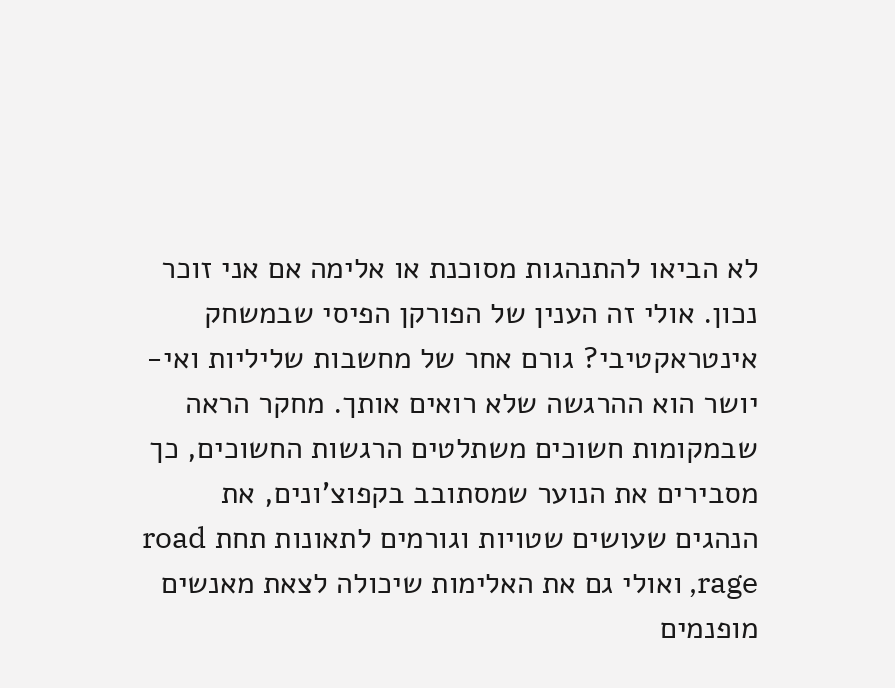לא הביאו להתנהגות מסוכנת או אלימה אם אני זוכר נכון. אולי זה הענין של הפורקן הפיסי שבמשחק אינטראקטיבי? גורם אחר של מחשבות שליליות ואי-יושר הוא ההרגשה שלא רואים אותך. מחקר הראה שבמקומות חשוכים משתלטים הרגשות החשוכים, כך מסבירים את הנוער שמסתובב בקפוצ'ונים, את הנהגים שעושים שטויות וגורמים לתאונות תחת road rage, ואולי גם את האלימות שיכולה לצאת מאנשים מופנמים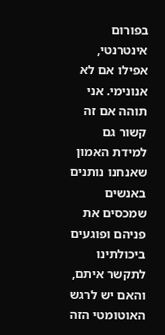בפורום אינטרנטי, אפילו אם לא אנונימי. אני תוהה אם זה קשור גם למידת האמון שאנחנו נותנים באנשים שמכסים את פניהם ופוגעים ביכולתינו לתקשר איתם, והאם יש לרגש האוטומטי הזה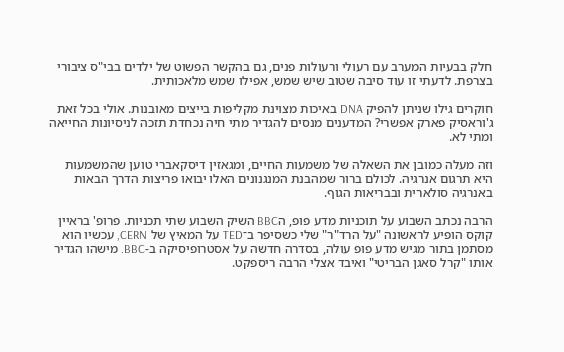חלק בבעיות המערב עם רעולי ורעולות פנים, גם בהקשר הפשוט של ילדים בבי"ס ציבורי בצרפת. לדעתי זו עוד סיבה שטוב שיש שמש, אפילו שמש מלאכותית.

חוקרים גילו שניתן להפיק DNA באיכות מצוינת מקליפות בייצים מאובנות. אולי בכל זאת ג'וראסיק פארק אפשרי? המדענים מנסים להגדיר מתי חיה נכחדת תזכה לניסיונות החייאה ומתי לא.

וזה מעלה כמובן את השאלה של משמעות החיים, ומגאזין דיסקאברי טוען שהמשמעות היא תרגום אנרגיה. לכולם ברור שמהבנת המנגנונים האלו יבואו פריצות הדרך הבאות באנרגיה סולארית ובבריאות הגוף.

הרבה נכתב השבוע על תוכניות מדע פופ, הBBC השיק השבוע שתי תכניות. פרופ' בראיין קוקס הופיע לראשונה "על הרד"ר" שלי כשסיפר ב־TED על המאיץ של CERN, עכשיו הוא מסתמן בתור מגיש מדע פופ עולה, בסדרה חדשה על אסטרופיסיקה ב-BBC. מישהו הגדיר אותו "קרל סאגן הבריטי" ואיבד אצלי הרבה ריספקט.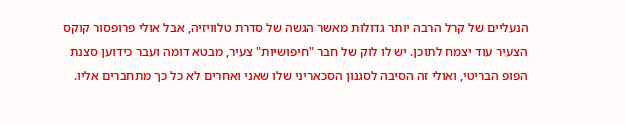הנעליים של קרל הרבה יותר גדולות מאשר הגשה של סדרת טלוויזיה, אבל אולי פרופסור קוקס הצעיר עוד יצמח לתוכן. יש לו לוק של חבר "חיפושיות" צעיר, מבטא דומה ועבר כידוען סצנת הפופ הבריטי, ואולי זה הסיבה לסגנון הסכאריני שלו שאני ואחרים לא כל כך מתחברים אליו.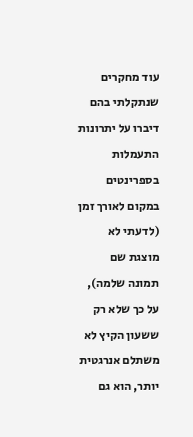עוד מחקרים שנתקלתי בהם דיברו על יתרונות התעמלות בספרינטים במקום לאורך זמן (לדעתי לא מוצגת שם תמונה שלמה), על כך שלא רק ששעון הקיץ לא משתלם אנרגטית יותר, הוא גם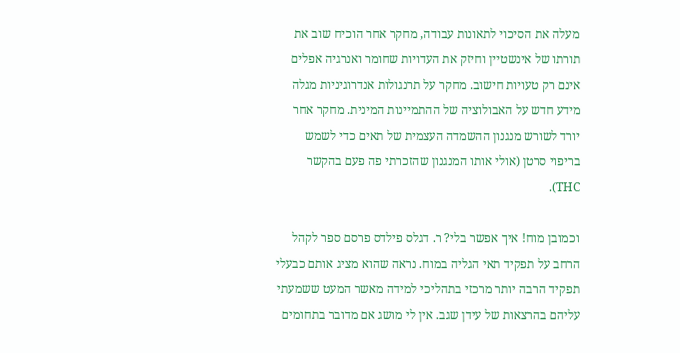מעלה את הסיכוי לתאונות עבודה, מחקר אחר הוכיח שוב את תורתו של אינשטיין וחיזק את העדויות שחומר ואנרגיה אפלים אינם רק טעויות חישוב. מחקר על תרנגולות אנדרוגיניות מגלה מידע חדש על האבולוציה של ההתמיינות המינית. מחקר אחר יורד לשורש מנגנון ההשמדה העצמית של תאים כדי לשמש בריפוי סרטן (אולי אותו המנגנון שהזכרתי פה פעם בהקשר THC).

וכמובן מוח! איך אפשר בלי? ר. דגלס פילדס פרסם ספר לקהל הרחב על תפקיד תאי הגליה במוח. נראה שהוא מציג אותם כבעלי תפקיד הרבה יותר מרכזי בתהליכי למידה מאשר המעט ששמעתי עליהם בהרצאות של עידן שגב. אין לי מושג אם מדובר בתחומים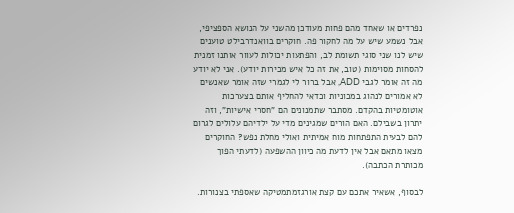נפרדים או שאחד מהם פחות מעודכן מהשני על הנושא הספציפי, אבל נשמע שיש על מה לחקור פה. חוקרים בוואנדרבילט טוענים שיש לנו שני סוגי תשומת לב, והפתעות יכולות לעוור אותנו זמנית להסחות מסוימות (טוב, את זה כל איש מכירות יודע). אני לא יודע מה זה אומר לגבי ADD, אבל ברור לי לגמרי שזה אומר שאנשים לא אמורים לנהוג במכוניות וכדאי להחליף אותם בצערכות אוטומטיות בהקדם. מסתבר שתמנונים הם "חסרי אישיות", וזה יתרון בשבילם. האם הורים שמגינים מדי על ילדיהם עלולים לגרום להם לבעית התפתחות מוח אמיתית ואולי מחלת נפש? החוקרים מצאו מתאם אבל אין לדעת מה כיוון ההשפעה (לדעתי הפוך מכותרת הכתבה).

לבסוף, אשאיר אתכם עם קצת אורגזמתמטיקה שאספתי בצנורות.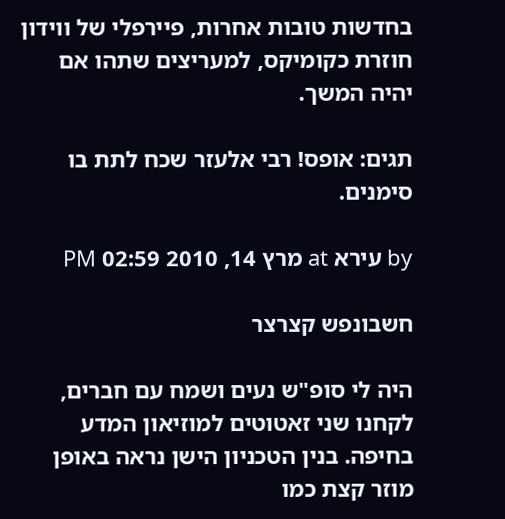בחדשות טובות אחרות, פיירפלי של ווידון חוזרת כקומיקס, למעריצים שתהו אם יהיה המשך.

תגים: אופס! רבי אלעזר שכח לתת בו סימנים.

by עירא at מרץ 14, 2010 02:59 PM

חשבונפש קצרצר

היה לי סופ"ש נעים ושמח עם חברים, לקחנו שני זאטוטים למוזיאון המדע בחיפה. בנין הטכניון הישן נראה באופן מוזר קצת כמו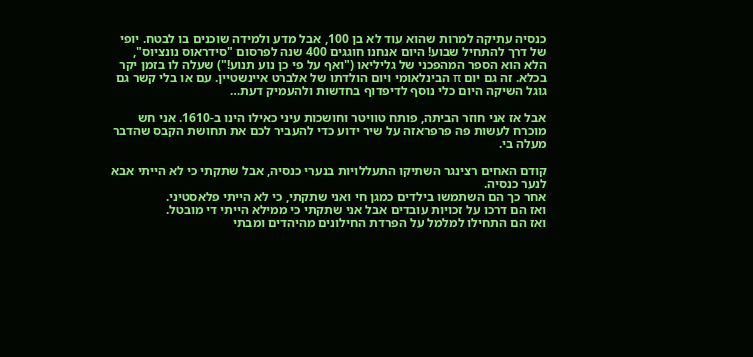כנסיה עתיקה למרות שהוא עוד לא בן 100, אבל מדע ולמידה שוכנים בו לבטח. יופי של דרך להתחיל שבוע! היום אנחנו חוגגים 400 שנה לפרסום "סידראוס נונציוס", הלא הוא הספר המהפכני של גליליאו ("ואף על פי כן נוע תנוע!") שעלה לו בזמן יקר בכלא. זה גם יום π הבינלאומי ויום הולדתו של אלברט איינשטיין. עם או בלי קשר גם גוגל השיקה היום כלי נוסף לדיפדוף בחדשות ולהעמיק דעת…

אבל אז אני חוזר הביתה, פותח טוויטר וחושכות עיני כאילו הינו ב-1610. אני חש מוכרח לעשות פה פרפראזה על שיר ידוע כדי להעביר לכם את תחושת הקבס שהדבר מעלה בי.

קודם האחים רצינגר השתיקו התעללויות בנערי כנסיה, אבל שתקתי כי לא הייתי אבא לנער כנסיה.
אחר כך הם השתמשו בילדים כמגן חי ואני שתקתי, כי לא הייתי פלאסטיני.
ואז הם דרכו על זכויות עובדים אבל אני שתקתי כי ממילא הייתי די מובטל.
ואז הם התחילו למלמל על הפרדת החילונים מהיהדים ומבתי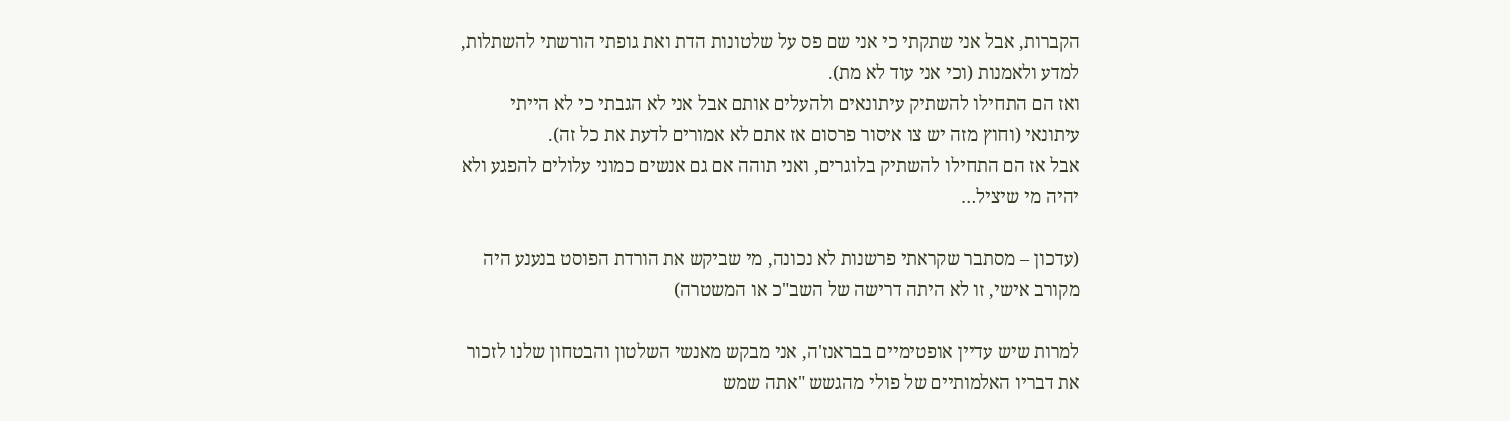הקברות, אבל אני שתקתי כי אני שם פס על שלטונות הדת ואת גופתי הורשתי להשתלות, למדע ולאמנות (וכי אני עוד לא מת).
ואז הם התחילו להשתיק עיתונאים ולהעלים אותם אבל אני לא הגבתי כי לא הייתי עיתונאי (וחוץ מזה יש צו איסור פרסום אז אתם לא אמורים לדעת את כל זה).
אבל אז הם התחילו להשתיק בלוגרים, ואני תוהה אם גם אנשים כמוני עלולים להפגע ולא יהיה מי שיציל…

(עדכון – מסתבר שקראתי פרשנות לא נכונה, מי שביקש את הורדת הפוסט בנענע היה מקורב אישי, זו לא היתה דרישה של השב"כ או המשטרה)

למרות שיש עדיין אופטימיים בבראנז'ה, אני מבקש מאנשי השלטון והבטחון שלנו לזכור את דבריו האלמותיים של פולי מהגשש "אתה שמש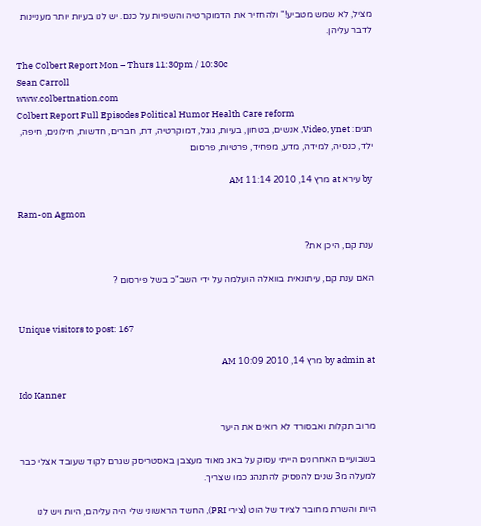מציל, לא שמש מטביע!" ולהחזיר את הדמוקרטיה והשפיות על כנם. יש לנו בעיות יותר מעניינות לדבר עליהן.

The Colbert Report Mon – Thurs 11:30pm / 10:30c
Sean Carroll
www.colbertnation.com
Colbert Report Full Episodes Political Humor Health Care reform
תגים: Video, ynet, אנשים, בטחון, בעיות, גוגל, דמוקרטיה, דת, חברים, חדשות, חילונים, חיפה, ילד, כנסיה, למידה, מדע, מפחיד, פרטיות, פרסום

by עירא at מרץ 14, 2010 11:14 AM

Ram-on Agmon

ענת קם, היכן את?

האם ענת קם, עיתונאית בוואלה הועלמה על ידי השב"כ בשל פירסום ?


Unique visitors to post: 167

by admin at מרץ 14, 2010 10:09 AM

Ido Kanner

מרוב תקלות ואבסורד לא רואים את היער

בשבועיים האחרונים הייתי עסוק על באג מאוד מעצבן באסטריסק שגרם לקוד שעובד אצלי כבר למעלה מ3 שנים להפסיק להתנהג כמו שצריך.

היות והשרת מחובר לציוד של הוט (צירי PRI), החשד הראשוני שלי היה עליהם, היות ויש לנו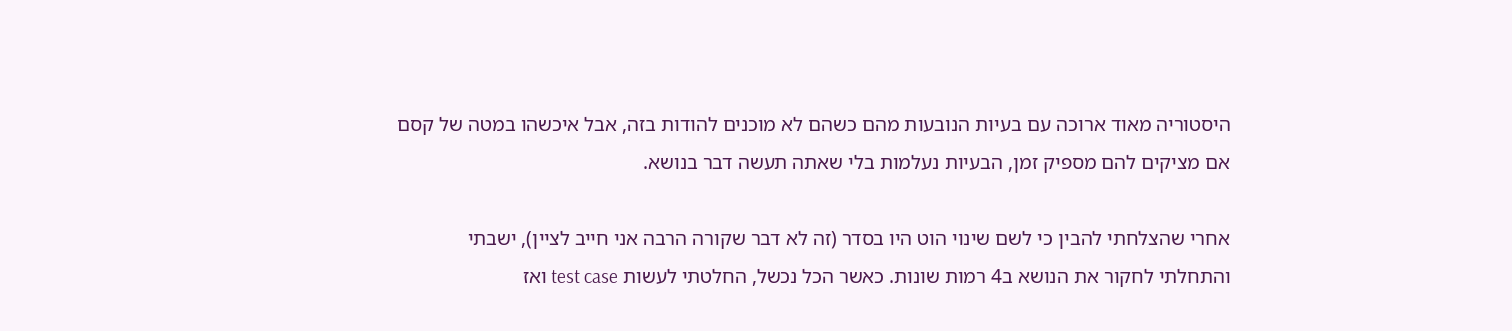היסטוריה מאוד ארוכה עם בעיות הנובעות מהם כשהם לא מוכנים להודות בזה, אבל איכשהו במטה של קסם אם מציקים להם מספיק זמן, הבעיות נעלמות בלי שאתה תעשה דבר בנושא.

אחרי שהצלחתי להבין כי לשם שינוי הוט היו בסדר (זה לא דבר שקורה הרבה אני חייב לציין), ישבתי והתחלתי לחקור את הנושא ב4 רמות שונות. כאשר הכל נכשל, החלטתי לעשות test case ואז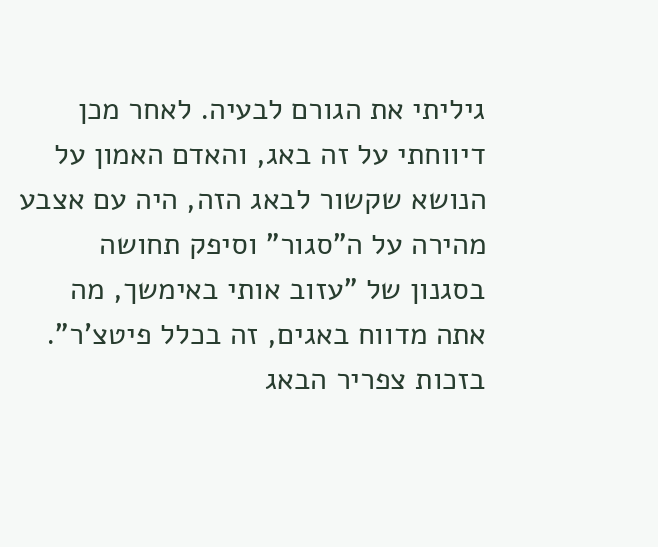גיליתי את הגורם לבעיה. לאחר מכן דיווחתי על זה באג, והאדם האמון על הנושא שקשור לבאג הזה, היה עם אצבע מהירה על ה"סגור" וסיפק תחושה בסגנון של "עזוב אותי באימשך, מה אתה מדווח באגים, זה בכלל פיטצ'ר". בזכות צפריר הבאג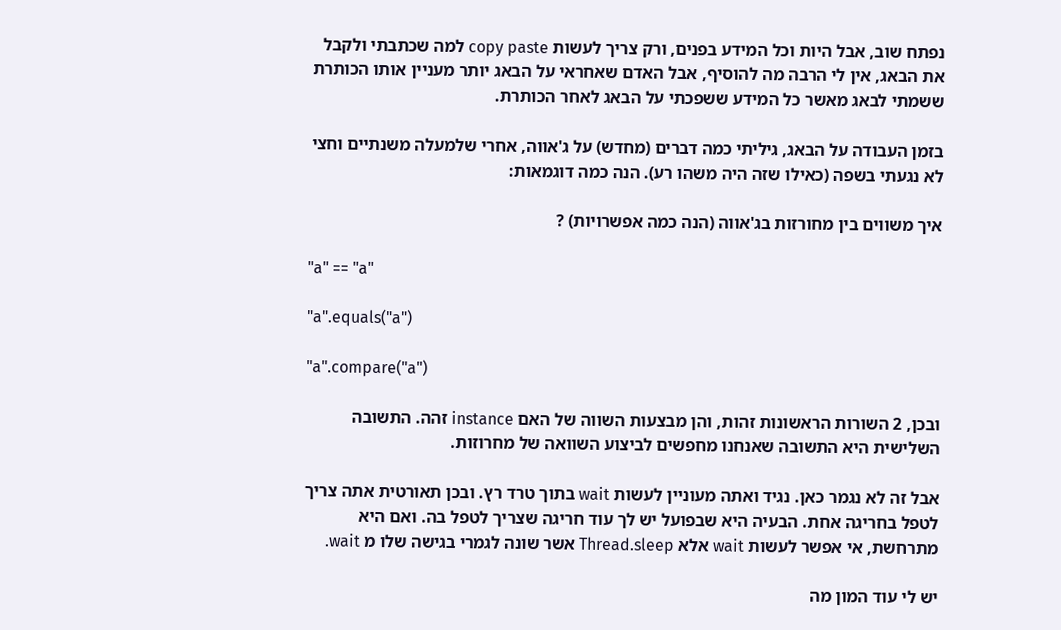נפתח שוב, אבל היות וכל המידע בפנים, ורק צריך לעשות copy paste למה שכתבתי ולקבל את הבאג, אין לי הרבה מה להוסיף, אבל האדם שאחראי על הבאג יותר מעניין אותו הכותרת ששמתי לבאג מאשר כל המידע ששפכתי על הבאג לאחר הכותרת.

בזמן העבודה על הבאג, גיליתי כמה דברים (מחדש) על ג'אווה, אחרי שלמעלה משנתיים וחצי לא נגעתי בשפה (כאילו שזה היה משהו רע). הנה כמה דוגמאות:

איך משווים בין מחורזות בג'אווה (הנה כמה אפשרויות) ?

"a" == "a"

"a".equals("a")

"a".compare("a")

ובכן, 2 השורות הראשונות זהות, והן מבצעות השווה של האם instance זהה. התשובה השלישית היא התשובה שאנחנו מחפשים לביצוע השוואה של מחרוזות.

אבל זה לא נגמר כאן. נגיד ואתה מעוניין לעשות wait בתוך טרד רץ. ובכן תאורטית אתה צריך לטפל בחריגה אחת. הבעיה היא שבפועל יש לך עוד חריגה שצריך לטפל בה. ואם היא מתרחשת, אי אפשר לעשות wait אלא Thread.sleep אשר שונה לגמרי בגישה שלו מ wait.

יש לי עוד המון מה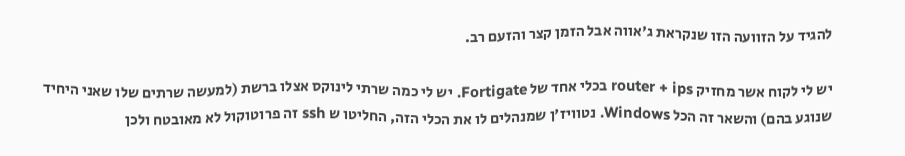להגיד על הזוועה הזו שנקראת ג'אווה אבל הזמן קצר והזעם רב.

יש לי לקוח אשר מחזיק router + ips בכלי אחד של Fortigate. יש לי כמה שרתי לינוקס אצלו ברשת (למעשה שרתים שלו שאני היחיד שנוגע בהם) והשאר זה הכל Windows. נטוויז'ן שמנהלים לו את הכלי הזה, החליטו ש ssh זה פרוטוקול לא מאובטח ולכן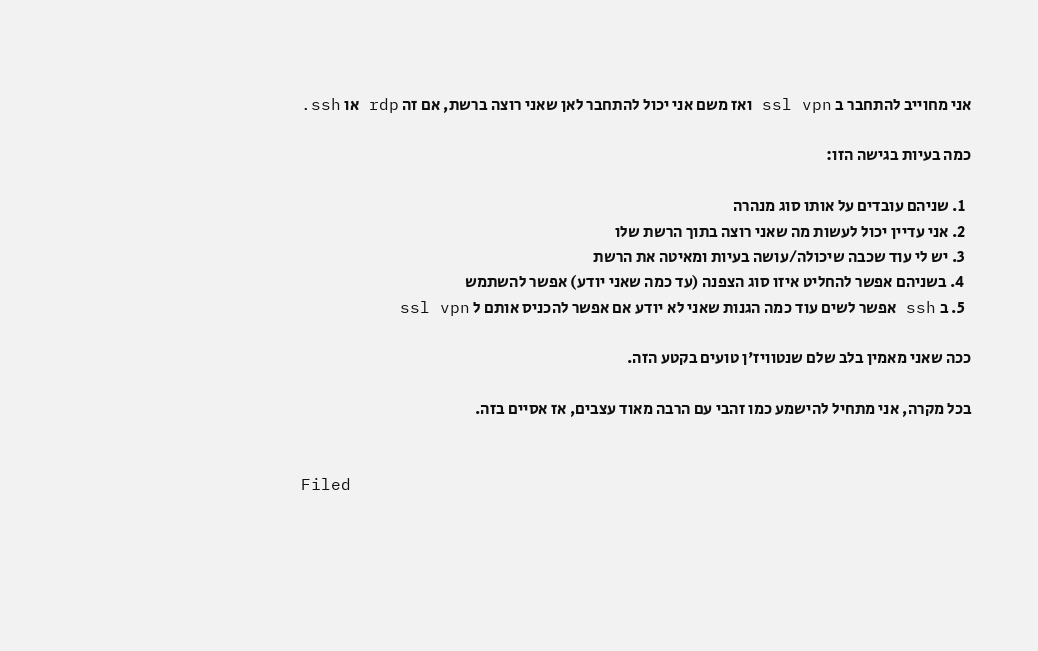אני מחוייב להתחבר ב ssl vpn ואז משם אני יכול להתחבר לאן שאני רוצה ברשת, אם זה rdp או ssh.

כמה בעיות בגישה הזו:

  1. שניהם עובדים על אותו סוג מנהרה
  2. אני עדיין יכול לעשות מה שאני רוצה בתוך הרשת שלו
  3. יש לי עוד שכבה שיכולה/עושה בעיות ומאיטה את הרשת
  4. בשניהם אפשר להחליט איזו סוג הצפנה (עד כמה שאני יודע) אפשר להשתמש
  5. ב ssh אפשר לשים עוד כמה הגנות שאני לא יודע אם אפשר להכניס אותם ל ssl vpn

ככה שאני מאמין בלב שלם שנטוויז'ן טועים בקטע הזה.

בכל מקרה, אני מתחיל להישמע כמו זהבי עם הרבה מאוד עצבים, אז אסיים בזה.


Filed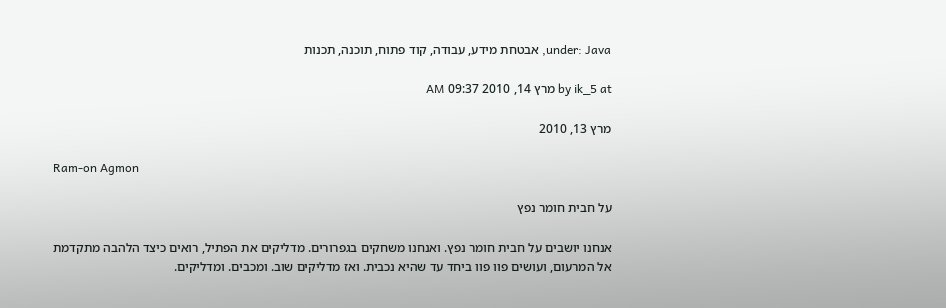under: Java, אבטחת מידע, עבודה, קוד פתוח, תוכנה, תכנות

by ik_5 at מרץ 14, 2010 09:37 AM

מרץ 13, 2010

Ram-on Agmon

על חבית חומר נפץ

אנחנו יושבים על חבית חומר נפץ. ואנחנו משחקים בגפרורים. מדליקים את הפתיל, רואים כיצד הלהבה מתקדמת אל המרעום, ועושים פוו פוו ביחד עד שהיא נכבית. ואז מדליקים שוב. ומכבים. ומדליקים.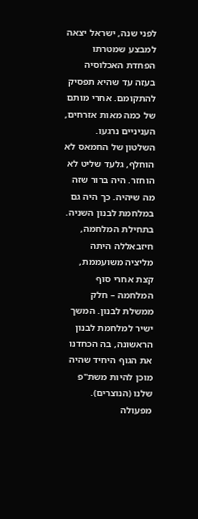לפני שנה, ישראל יצאה למבצע שמטרתו הפחדת האכלוסיה בעזה עד שהיא תפסיק להתקומם. אחרי מותם של כמה מאות אזרחים, העניניים נרגעו. השלטון של החמאס לא הוחלף, גלעד שליט לא הוחזר. היה ברור שזה מה שיהיה. כך היה גם במלחמת לבנון השניה. בתחילת המלחמה, חיזבאללה היתה מליציה משועממת, קצת אחרי סוף המלחמה – חלק ממשלת לבנון. המשך ישיר למלחמת לבנון הראשונה, בה הכחדנו את הגוף היחיד שהיה מוכן להיות משת"פ שלנו (הנוצרים). מפעולה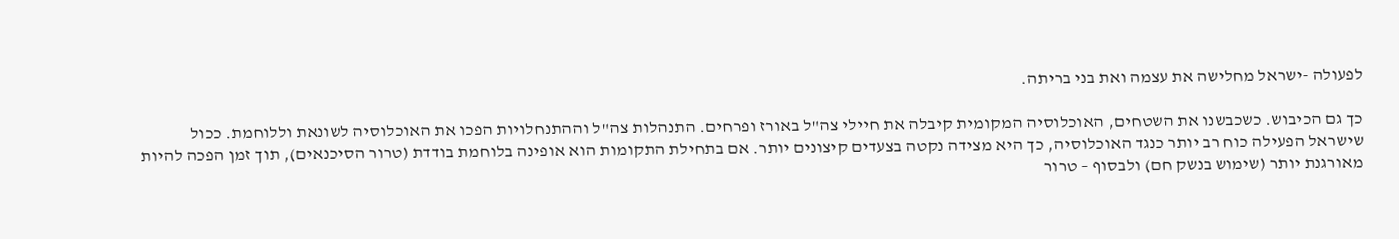לפעולה -ישראל מחלישה את עצמה ואת בני בריתה.

כך גם הכיבוש. כשכבשנו את השטחים, האוכלוסיה המקומית קיבלה את חיילי צה"ל באורז ופרחים. התנהלות צה"ל וההתנחלויות הפכו את האוכלוסיה לשונאת וללוחמת. ככול שישראל הפעילה כוח רב יותר כנגד האוכלוסיה, כך היא מצידה נקטה בצעדים קיצונים יותר. אם בתחילת התקומות הוא אופינה בלוחמת בודדת (טרור הסיכנאים), תוך זמן הפכה להיות מאורגנת יותר (שימוש בנשק חם) ולבסוף – טרור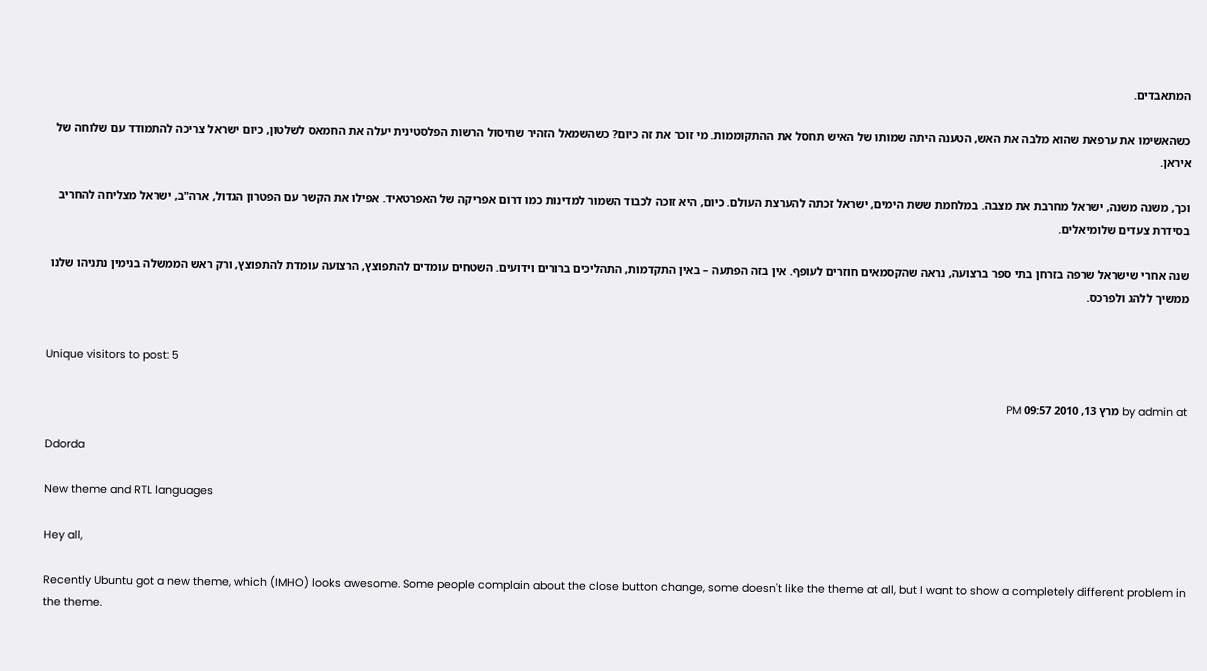המתאבדים.

כשהאשימו את ערפאת שהוא מלבה את האש, הטענה היתה שמותו של האיש תחסל את ההתקוממות. מי זוכר את זה כיום? כשהשמאל הזהיר שחיסול הרשות הפלסטינית יעלה את החמאס לשלטון, כיום ישראל צריכה להתמודד עם שלוחה של איראן.

וכך, משנה משנה, ישראל מחרבת את מצבה. במלחמת ששת הימים, ישראל זכתה להערצת העולם. כיום, היא זוכה לכבוד השמור למדינות כמו דרום אפריקה של האפרטאיד. אפילו את הקשר עם הפטרון הגדול, ארה"ב, ישראל מצליחה להחריב בסידרת צעדים שלומיאלים.

שנה אחרי שישראל שרפה בזרחן בתי ספר ברצועה, נראה שהקסמאים חוזרים לעופף. אין בזה הפתעה – באין התקדמות, התהליכים ברורים וידועים. השטחים עומדים להתפוצץ, הרצועה עומדת להתפוצץ, ורק ראש הממשלה בנימין נתניהו שלנו ממשיך ללהג ולפרכס.


Unique visitors to post: 5

by admin at מרץ 13, 2010 09:57 PM

Ddorda

New theme and RTL languages

Hey all,

Recently Ubuntu got a new theme, which (IMHO) looks awesome. Some people complain about the close button change, some doesn't like the theme at all, but I want to show a completely different problem in the theme.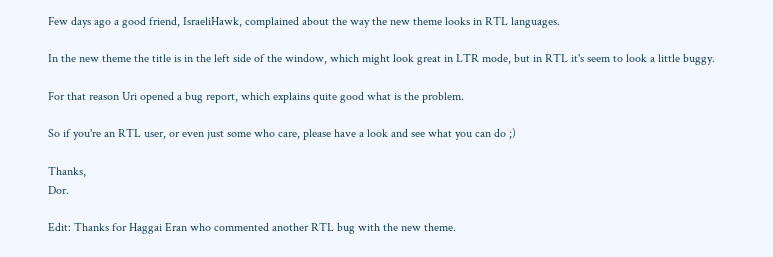Few days ago a good friend, IsraeliHawk, complained about the way the new theme looks in RTL languages.

In the new theme the title is in the left side of the window, which might look great in LTR mode, but in RTL it's seem to look a little buggy.

For that reason Uri opened a bug report, which explains quite good what is the problem.

So if you're an RTL user, or even just some who care, please have a look and see what you can do ;)

Thanks,
Dor.

Edit: Thanks for Haggai Eran who commented another RTL bug with the new theme.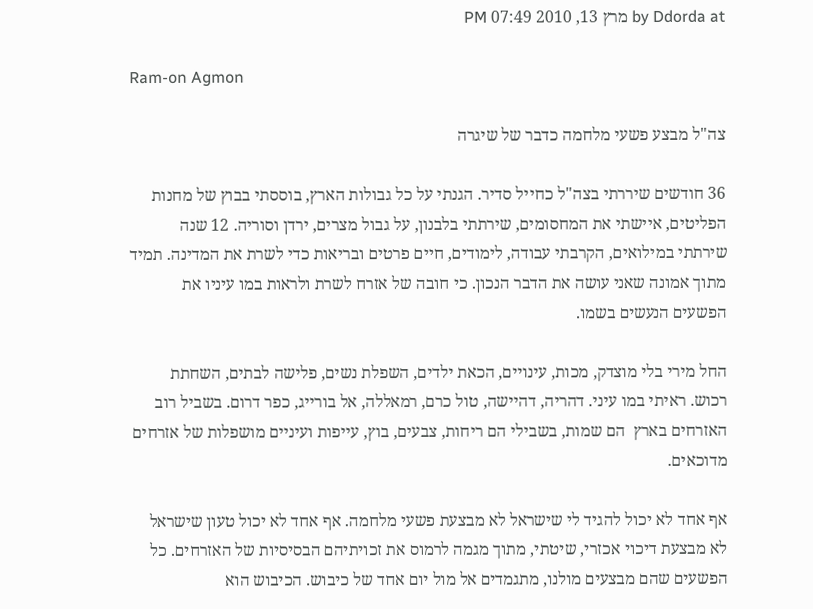by Ddorda at מרץ 13, 2010 07:49 PM

Ram-on Agmon

צה"ל מבצע פשעי מלחמה כדבר של שיגרה

36 חודשים שיררתי בצה"ל כחייל סדיר. הגנתי על כל גבולות הארץ, בוססתי בבוץ של מחנות הפליטים, איישתי את המחסומים, שירתתי בלבנון, על גבול מצרים, ירדן וסוריה. 12 שנה שירתתי במילואים, הקרבתי עבודה, לימודים, חיים פרטים ובריאות כדי לשרת את המדינה. תמיד מתוך אמונה שאני עושה את הדבר הנכון. כי חובה של אזרח לשרת ולראות במו עיניו את הפשעים הנעשים בשמו.

החל מירי בלי מוצדק, מכות, עינויים, הכאת ילדים, השפלת נשים, פלישה לבתים, השחתת רכוש. ראיתי במו עיני. דהריה, דהיישה, טול כרם, רמאללה, אל בורייג, כפר דרום. בשביל רוב האזרחים בארץ  הם שמות, בשבילי הם ריחות, צבעים, בוץ, עייפות ועיניים מושפלות של אזרחים מדוכאים.

אף אחד לא יכול להגיד לי שישראל לא מבצעת פשעי מלחמה. אף אחד לא יכול טעון שישראל לא מבצעת דיכוי אכזרי, שיטתי, מתוך מגמה לרמוס את זכויתיהם הבסיסיות של האזרחים. כל הפשעים שהם מבצעים מולנו, מתגמדים אל מול יום אחד של כיבוש. הכיבוש הוא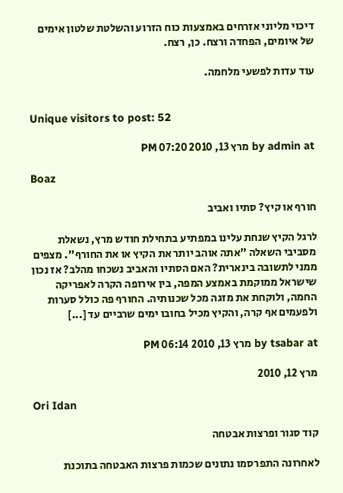דיכוי מליוני אזרחים באמצעות כוח הזרוע והשלטת שלטון אימים של איומים, הפחדה ורצח. כן, רצח.

עוד עדות לפשעי מלחמה.


Unique visitors to post: 52

by admin at מרץ 13, 2010 07:20 PM

Boaz

חורף או קיץ? סתיו ואביב

לרגל הקיץ שנחת עלינו במפתיע בתחילת חודש מרץ, נשאלת מסביבי השאלה "אתה אוהב יותר את הקיץ או את החורף". מצפים ממני לתשובה בינארית? האם הסתיו והאביב נשכחו מהלב? אז נכון שישראל ממוקמת באמצע המפה, בין אירופה הקרה לאפריקה החמה, ולוקחת את מזגה מכל שכנותיה. החורף פה כולל סערות ולפעמים אף קרה, והקיץ מכיל בחובו ימים שרביים עד [...]

by tsabar at מרץ 13, 2010 06:14 PM

מרץ 12, 2010

Ori Idan

קוד סגור ופרצות אבטחה

לאחרונה התפרסמו נתונים שכמות פרצות האבטחה בתוכנת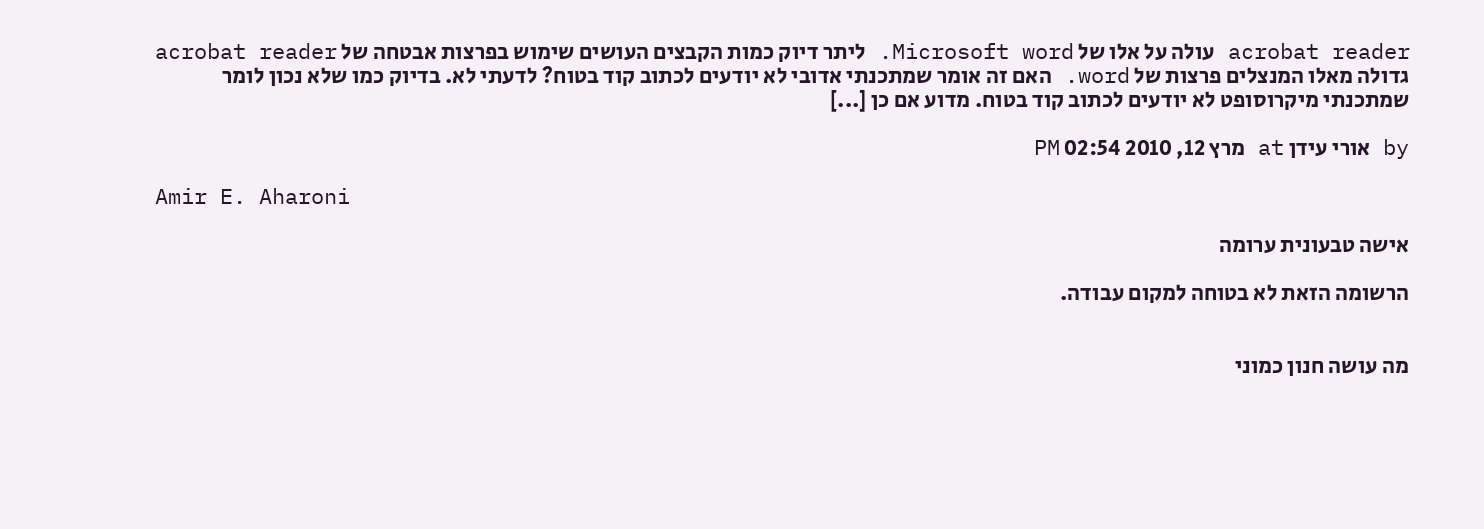acrobat reader עולה על אלו של Microsoft word. ליתר דיוק כמות הקבצים העושים שימוש בפרצות אבטחה של acrobat reader גדולה מאלו המנצלים פרצות של word. האם זה אומר שמתכנתי אדובי לא יודעים לכתוב קוד בטוח? לדעתי לא. בדיוק כמו שלא נכון לומר שמתכנתי מיקרוסופט לא יודעים לכתוב קוד בטוח. מדוע אם כן [...]

by אורי עידן at מרץ 12, 2010 02:54 PM

Amir E. Aharoni

אישה טבעונית ערומה

הרשומה הזאת לא בטוחה למקום עבודה.


מה עושה חנון כמוני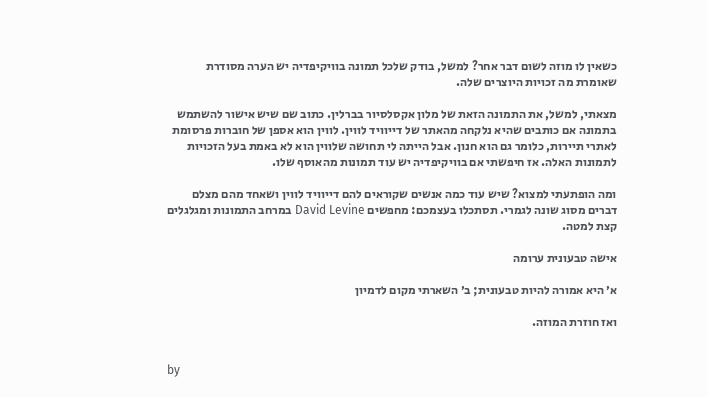כשאין לו מוזה לשום דבר אחר? למשל, בודק שלכל תמונה בוויקיפדיה יש הערה מסודרת שאומרת מה זכויות היוצרים שלה.

מצאתי, למשל, את התמונה הזאת של מלון אקסלסיור בברלין. כתוב שם שיש אישור להשתמש בתמונה אם כותבים שהיא נלקחה מהאתר של דייוויד לווין. לווין הוא אספן של חוברות פרסומת לאתרי תיירות, כלומר גם הוא חנון. אבל הייתה לי תחושה שלווין הוא לא באמת בעל הזכויות לתמונות האלה. אז חיפשתי אם בוויקיפדיה יש עוד תמונות מהאוסף שלו.

ומה הופתעתי למצוא? שיש עוד כמה אנשים שקוראים להם דייוויד לווין ושאחד מהם מצלם דברים מסוג שונה לגמרי. תסתכלו בעצמכם: מחפשים David Levine במרחב התמונות ומגלגלים קצת למטה.

אישה טבעונית ערומה

א׳ היא אמורה להיות טבעונית; ב׳ השארתי מקום לדמיון

ואז חוזרת המוזה.


by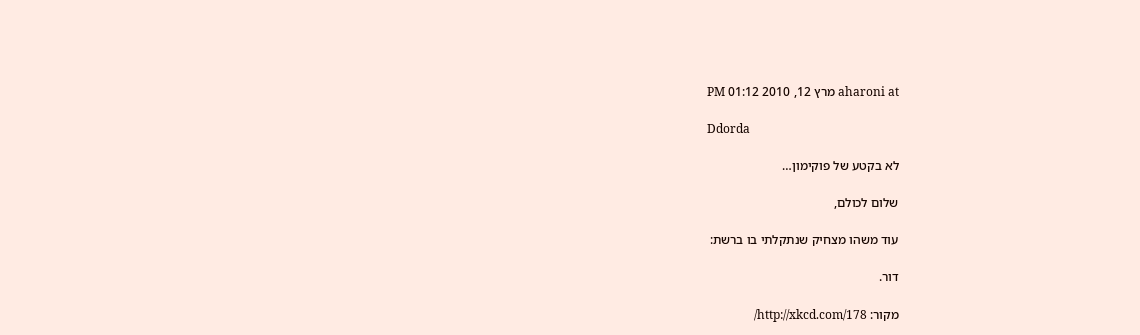aharoni at מרץ 12, 2010 01:12 PM

Ddorda

לא בקטע של פוקימון…

שלום לכולם,

עוד משהו מצחיק שנתקלתי בו ברשת:

דור.

מקור: http://xkcd.com/178/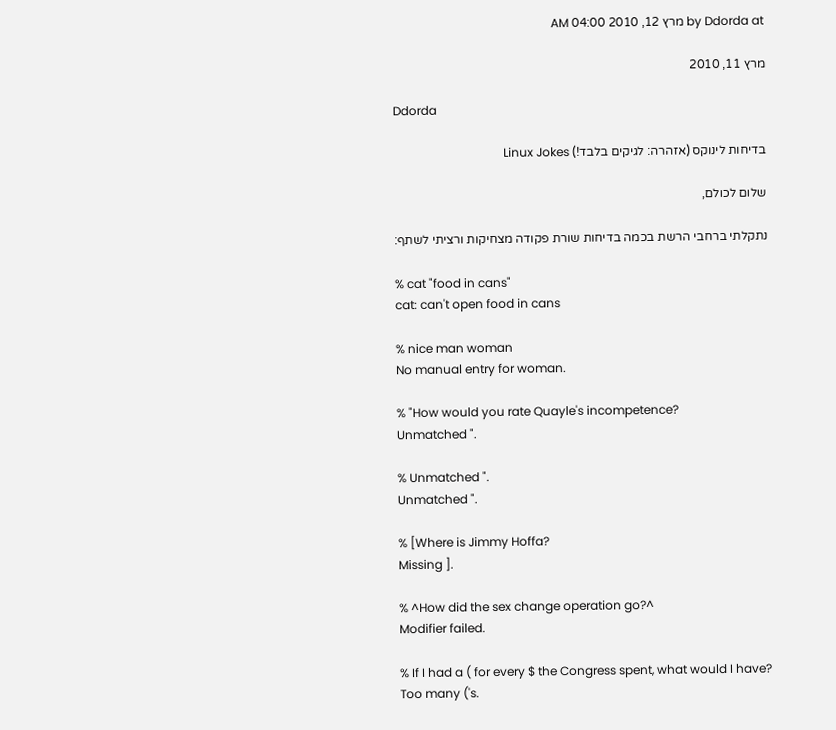by Ddorda at מרץ 12, 2010 04:00 AM

מרץ 11, 2010

Ddorda

בדיחות לינוקס (אזהרה: לגיקים בלבד!) Linux Jokes

שלום לכולם,

נתקלתי ברחבי הרשת בכמה בדיחות שורת פקודה מצחיקות ורציתי לשתף:

% cat "food in cans"
cat: can't open food in cans

% nice man woman
No manual entry for woman.

% "How would you rate Quayle's incompetence?
Unmatched ".

% Unmatched ".
Unmatched ".

% [Where is Jimmy Hoffa?
Missing ].

% ^How did the sex change operation go?^
Modifier failed.

% If I had a ( for every $ the Congress spent, what would I have?
Too many ('s.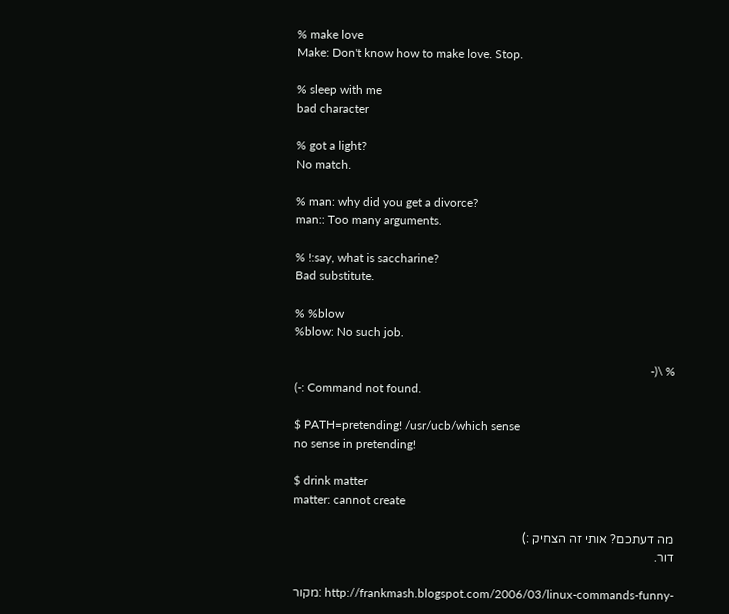% make love
Make: Don't know how to make love. Stop.

% sleep with me
bad character

% got a light?
No match.

% man: why did you get a divorce?
man:: Too many arguments.

% !:say, what is saccharine?
Bad substitute.

% %blow
%blow: No such job.

% \(-
(-: Command not found.

$ PATH=pretending! /usr/ucb/which sense
no sense in pretending!

$ drink matter
matter: cannot create

מה דעתכם? אותי זה הצחיק :)
דור.

מקור: http://frankmash.blogspot.com/2006/03/linux-commands-funny-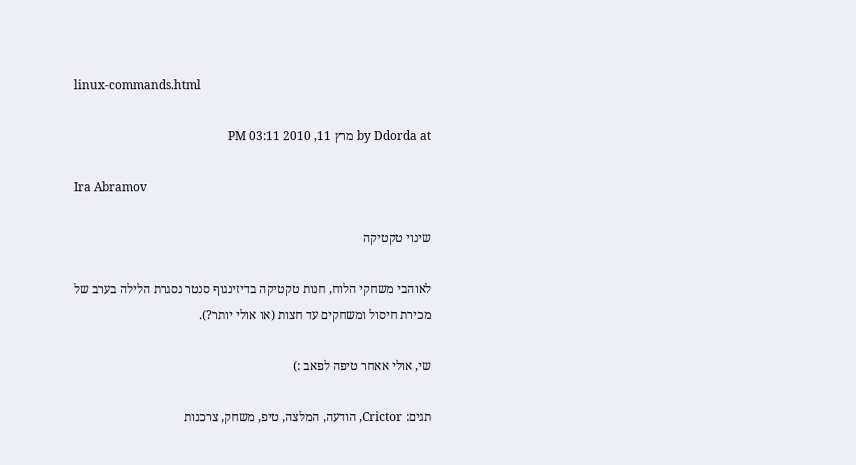linux-commands.html

by Ddorda at מרץ 11, 2010 03:11 PM

Ira Abramov

שינוי טקטיקה

לאוהבי משחקי הלוח, חנות טקטיקה בדיזינגוף סנטר נסגרת הלילה בערב של מכירת חיסול ומשחקים עד חצות (או אולי יותר?).

שי, אולי אאחר טיפה לפאב :)

תגים: Crictor, הודעה, המלצה, טיפ, משחק, צרכנות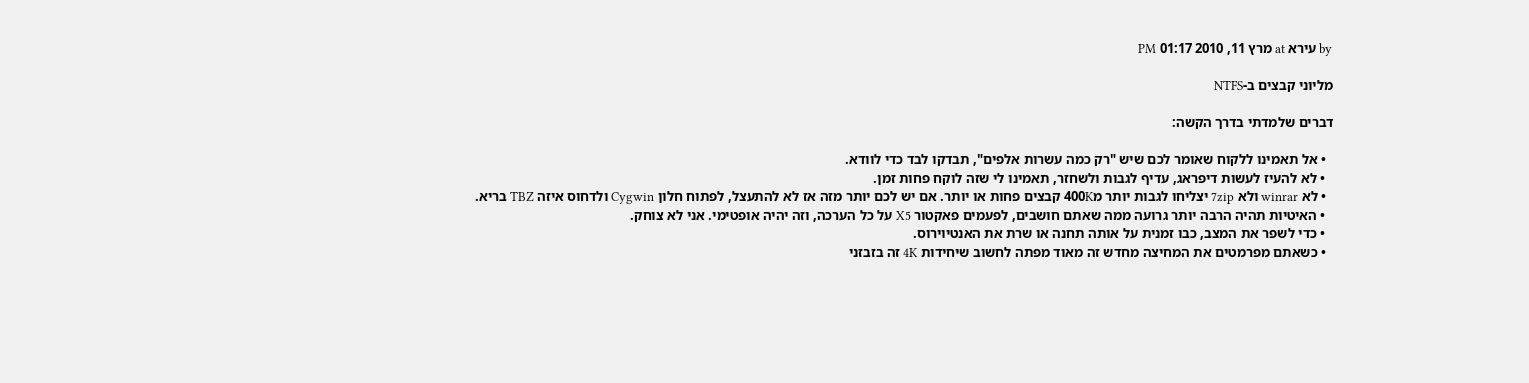by עירא at מרץ 11, 2010 01:17 PM

מליוני קבצים ב-NTFS

דברים שלמדתי בדרך הקשה:

  • אל תאמינו ללקוח שאומר לכם שיש "רק כמה עשרות אלפים", תבדקו לבד כדי לוודא.
  • לא להעיז לעשות דיפראג, עדיף לגבות ולשחזר, תאמינו לי שזה לוקח פחות זמן.
  • לא winrar ולא 7zip יצליחו לגבות יותר מ400K קבצים פחות או יותר. אם יש לכם יותר מזה אז לא להתעצל, לפתוח חלון Cygwin ולדחוס איזה TBZ בריא.
  • האיטיות תהיה הרבה יותר גרועה ממה שאתם חושבים, לפעמים פאקטור X5 על כל הערכה, וזה יהיה אופטימי. אני לא צוחק.
  • כדי לשפר את המצב, כבו זמנית על אותה תחנה או שרת את האנטיוירוס.
  • כשאתם מפרמטים את המחיצה מחדש זה מאוד מפתה לחשוב שיחידות 4K זה בזבזני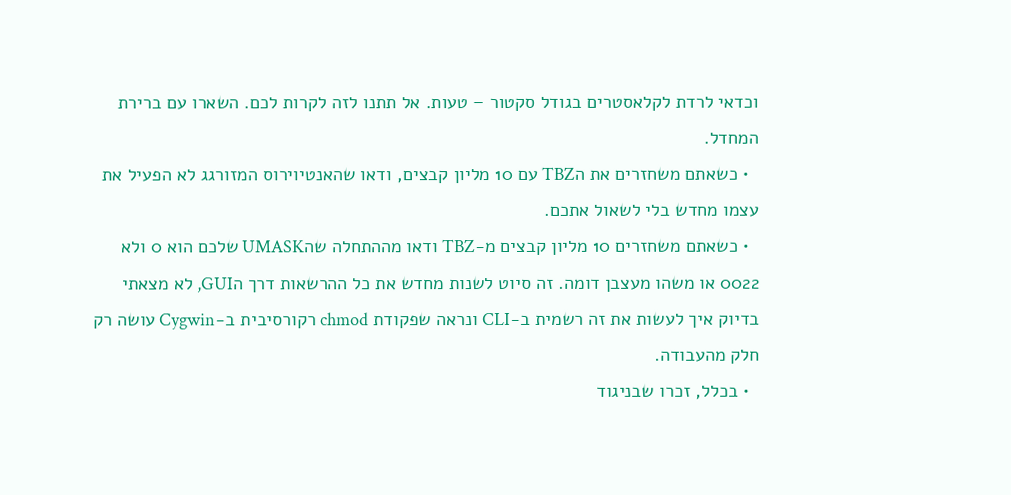וכדאי לרדת לקלאסטרים בגודל סקטור – טעות. אל תתנו לזה לקרות לכם. השארו עם ברירת המחדל.
  • כשאתם משחזרים את הTBZ עם 10 מליון קבצים, ודאו שהאנטיוירוס המזורגג לא הפעיל את עצמו מחדש בלי לשאול אתכם.
  • כשאתם משחזרים 10 מליון קבצים מ-TBZ ודאו מההתחלה שהUMASK שלכם הוא 0 ולא 0022 או משהו מעצבן דומה. זה סיוט לשנות מחדש את כל ההרשאות דרך הGUI, לא מצאתי בדיוק איך לעשות את זה רשמית ב-CLI ונראה שפקודת chmod רקורסיבית ב-Cygwin עושה רק חלק מהעבודה.
  • בכלל, זכרו שבניגוד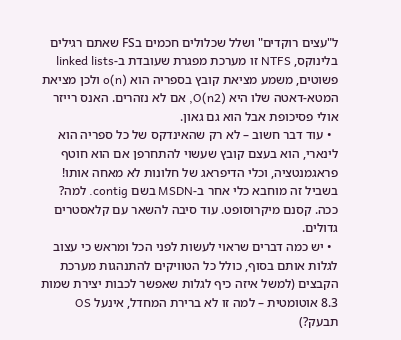ל"עצים רוקדים" ושלל שכלולים חכמים בFS שאתם רגילים בלינוקס, NTFS זו מערכת מפגרת שעובדת ב-linked lists פשוטים, משמע מציאת קובץ בספריה הוא (o(n ולכן מציאת המטא-דאטה שלו היא (O(n2, אם לא נזהרים. האנס רייזר אולי פסיכופת אבל הוא גם גאון.
  • עוד דבר חשוב – לא רק שהאינדקס של כל ספריה הוא לינארי, הוא בעצם קובץ שעשוי להתחרפן אם הוא חוטף פראגמנטציה, וכלי הדיפראג של חלונות לא מאחה אותו! בשביל זה מוחבא כלי אחר ב-MSDN בשם contig. למה? ככה. קסנם מיקרוסופט. עוד סיבה להשאר עם קלאסטרים גדולים.
  • יש כמה דברים שראוי לעשות לפני הכל ומראש כי עצוב לגלות אותם בסוף, כולל כל הטוויקים להתנהגות מערכת הקבצים (למשל איזה כיף לגלות שאפשר לכבות יצירת שמות 8.3 אוטומטית – למה זו לא ברירת המחדל, אינעל OS תבעק?)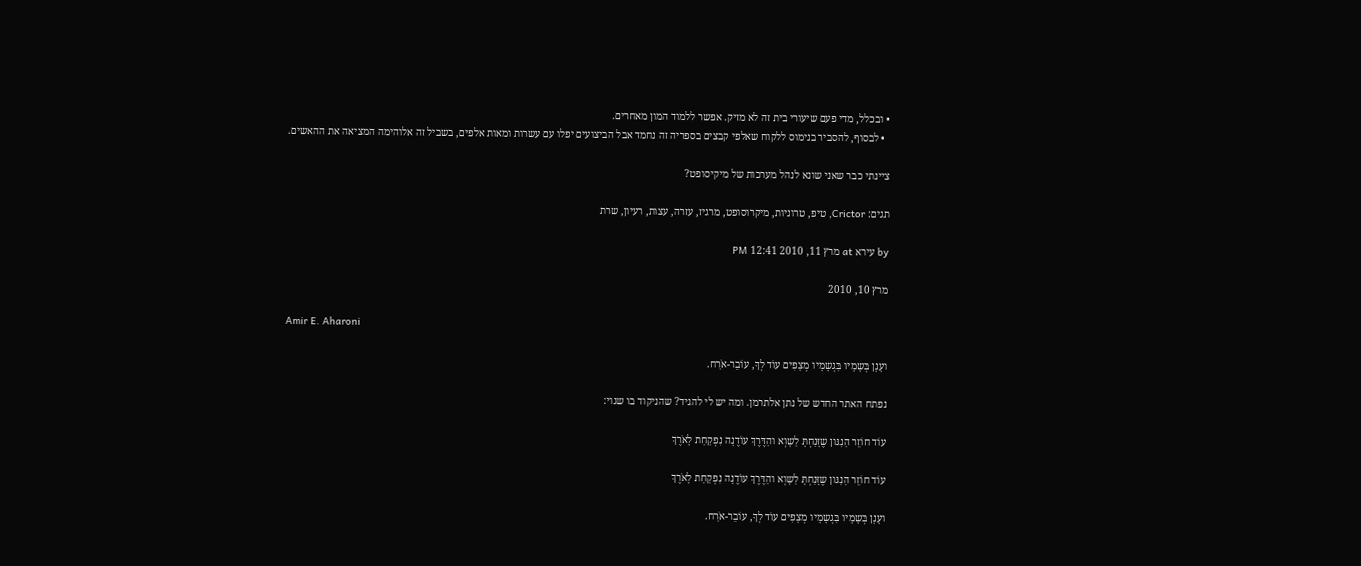• ובכלל, מדי פעם שיעורי בית זה לא מזיק. אפשר ללמוד המון מאחרים.
  • לבסוף, להסביר בנימוס ללקוח שאלפי קבצים בספריה זה נחמד אבל הביצועים יפלו עם עשרות ומאות אלפים, בשביל זה אלוהימה המציאה את ההאשים.

ציינתי כבר שאני שונא לנהל מערכות של מיקיסופט?

תגים: Crictor, טיפ, טרוניות, מיקרוסופט, מרגיז, עזרה, עצות, רעיון, שרת

by עירא at מרץ 11, 2010 12:41 PM

מרץ 10, 2010

Amir E. Aharoni

ועָנָן בְּשָמָיו בִּגְשָמָיו מְצָפִים עו‌ֹד לְךָ, עו‌ֹבֵר-אֹרַח.

נפתח האתר החדש של נתן אלתרמן. ומה יש לי להגיד? שהניקוד בו שגוי:

עו‌ֹד חו‌ֹזֵר הַנִגּון שֶזָּנַחְתָּ לַשָוְא והַדֶּרֶךְ עו‌ֹדֶנָה נִפְקַחַת לָאֹרֶךְ

עו‌ֹד חו‌ֹזֵר הַנִגּון שֶזָּנַחְתָּ לַשָוְא והַדֶּרֶךְ עו‌ֹדֶנָה נִפְקַחַת לָאֹרֶךְ

ועָנָן בְּשָמָיו בִּגְשָמָיו מְצָפִים עו‌ֹד לְךָ, עו‌ֹבֵר-אֹרַח.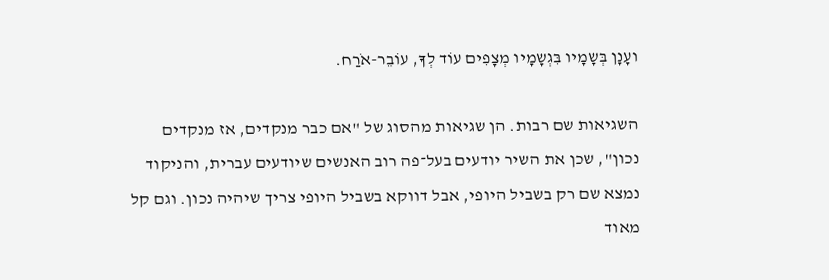ועָנָן בְּשָמָיו בִּגְשָמָיו מְצָפִים עו‌ֹד לְךָ, עו‌ֹבֵר-אֹרַח.

השגיאות שם רבות. הן שגיאות מהסוג של "אם כבר מנקדים, אז מנקדים נכון", שכן את השיר יודעים בעל־פה רוב האנשים שיודעים עברית, והניקוד נמצא שם רק בשביל היופי, אבל דווקא בשביל היופי צריך שיהיה נכון. וגם קל מאוד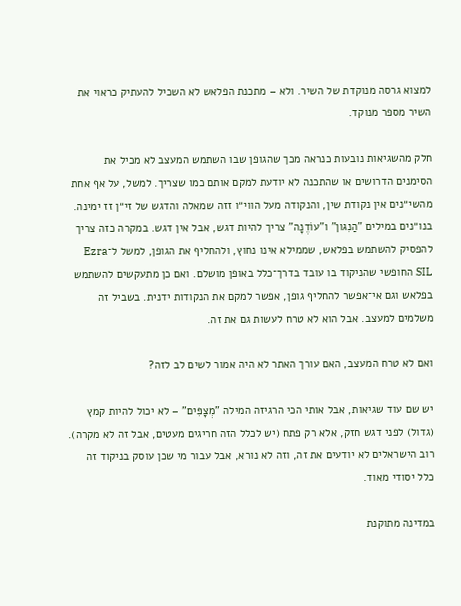למצוא גרסה מנוקדת של השיר. ולא – מתכנת הפלאש לא השכיל להעתיק כראוי את השיר מספר מנוקד.

חלק מהשגיאות נובעות כנראה מכך שהגופן שבו השתמש המעצב לא מכיל את הסימנים הדרושים או שהתכנה לא יודעת למקם אותם כמו שצריך. למשל, על אף אחת מהשי״נים אין נקודת שין, והנקודה מעל הווי״ו זזה שמאלה והדגש של זי״ן זז ימינה. בנו״נים במילים "הַנִגּון" ו"עוֹדֶנָה" צריך להיות דגש, אבל אין דגש. במקרה כזה צריך להפסיק להשתמש בפלאש, שממילא אינו נחוץ, ולהחליף את הגופן, למשל ל־Ezra SIL החופשי שהניקוד בו עובד בדרך־כלל באופן מושלם. ואם כן מתעקשים להשתמש בפלאש וגם אי־אפשר להחליף גופן, אפשר למקם את הנקודות ידנית. בשביל זה משלמים למעצב. אבל הוא לא טרח לעשות גם את זה.

ואם לא טרח המעצב, האם עורך האתר לא היה אמור לשים לב לזה?

יש שם עוד שגיאות, אבל אותי הכי הרגיזה המילה "מְצָפִּים" – לא יכול להיות קמץ (גדול) לפני דגש חזק, אלא רק פתח (יש לכלל הזה חריגים מעטים, אבל זה לא מקרה). רוב הישראלים לא יודעים את זה, וזה לא נורא, אבל עבור מי שכן עוסק בניקוד זה כלל יסודי מאוד.

במדינה מתוקנת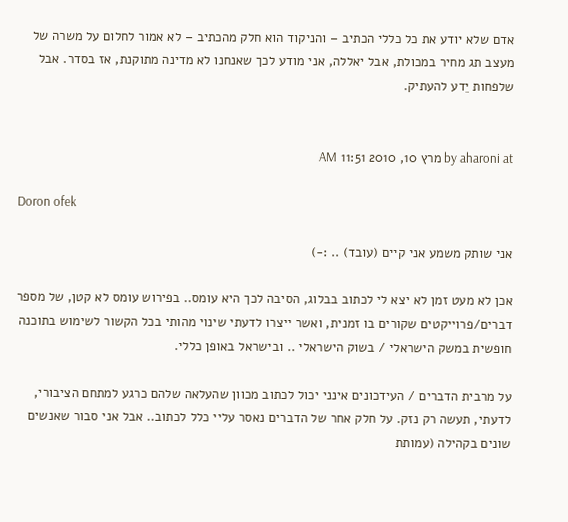אדם שלא יודע את כל כללי הכתיב – והניקוד הוא חלק מהכתיב – לא אמור לחלום על משרה של מעצב תג מחיר במכולת, אבל יאללה, אני מודע לכך שאנחנו לא מדינה מתוקנת, אז בסדר. אבל שלפחות יֵדע להעתיק.


by aharoni at מרץ 10, 2010 11:51 AM

Doron ofek

אני שותק משמע אני קיים (עובד) .. :-)

אכן לא מעט זמן לא יצא לי לכתוב בבלוג, הסיבה לכך היא עומס.. בפירוש עומס לא קטן, של מספר דברים/פרוייקטים שקורים בו זמנית, ואשר ייצרו לדעתי שינוי מהותי בכל הקשור לשימוש בתוכנה חופשית במשק הישראלי / בשוק הישראלי .. ובישראל באופן כללי.

על מרבית הדברים / העידכונים אינני יכול לכתוב מכוון שהעלאה שלהם כרגע למתחם הציבורי, לדעתי, תעשה רק נזק. על חלק אחר של הדברים נאסר עליי כלל לכתוב.. אבל אני סבור שאנשים שונים בקהילה (עמותת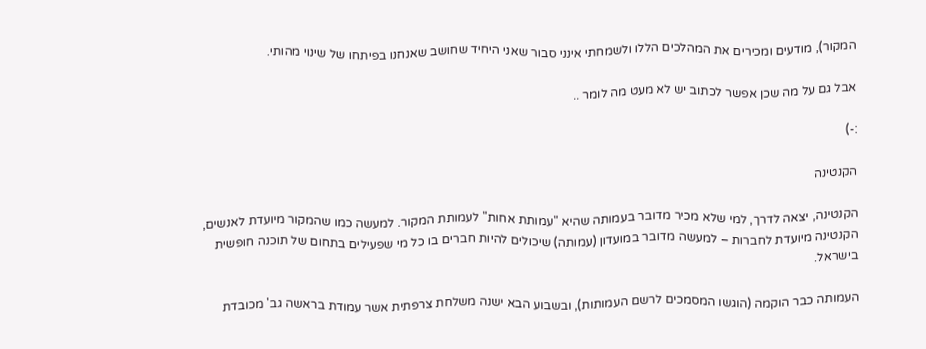המקור), מודעים ומכירים את המהלכים הללו ולשמחתי אינני סבור שאני היחיד שחושב שאנחנו בפיתחו של שינוי מהותי.

אבל גם על מה שכן אפשר לכתוב יש לא מעט מה לומר ..

:-)

הקנטינה

הקנטינה, יצאה לדרך, למי שלא מכיר מדובר בעמותה שהיא "עמותת אחות" לעמותת המקור. למעשה כמו שהמקור מיועדת לאנשים, הקנטינה מיועדת לחברות – למעשה מדובר במועדון (עמותה) שיכולים להיות חברים בו כל מי שפעילים בתחום של תוכנה חופשית בישראל.

העמותה כבר הוקמה (הוגשו המסמכים לרשם העמותות), ובשבוע הבא ישנה משלחת צרפתית אשר עמודת בראשה גב' מכובדת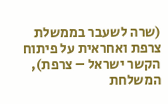(שרה לשעבר בממשלת צרפת ואחראית על פיתוח הקשר ישראל – צרפת), המשלחת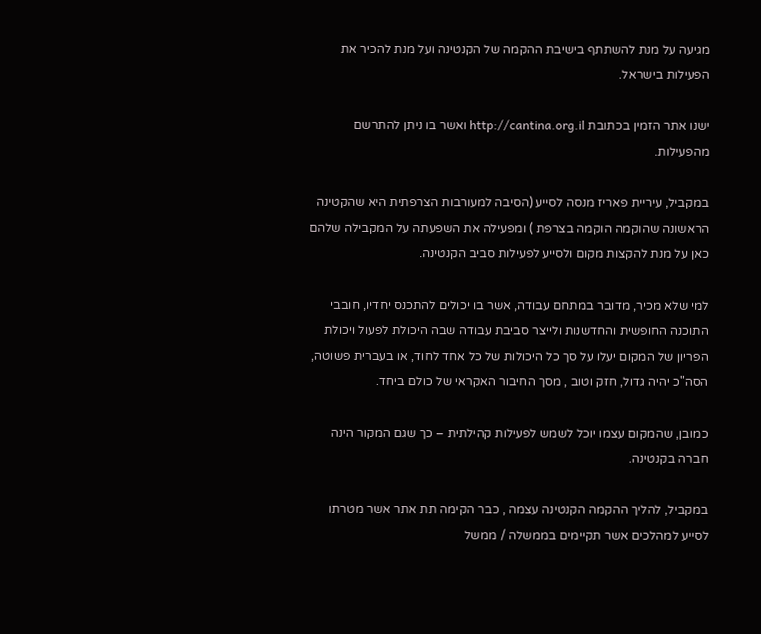מגיעה על מנת להשתתף בישיבת ההקמה של הקנטינה ועל מנת להכיר את הפעילות בישראל.

ישנו אתר הזמין בכתובת http://cantina.org.il ואשר בו ניתן להתרשם מהפעילות.

במקביל, עיריית פאריז מנסה לסייע (הסיבה למעורבות הצרפתית היא שהקטינה הראשונה שהוקמה הוקמה בצרפת ) ומפעילה את השפעתה על המקבילה שלהם כאן על מנת להקצות מקום ולסייע לפעילות סביב הקנטינה.

למי שלא מכיר, מדובר במתחם עבודה, אשר בו יכולים להתכנס יחדיו, חובבי התוכנה החופשית והחדשנות ולייצר סביבת עבודה שבה היכולת לפעול ויכולת הפריון של המקום יעלו על סך כל היכולות של כל אחד לחוד, או בעברית פשוטה, הסה"כ יהיה גדול, חזק וטוב , מסך החיבור האקראי של כולם ביחד.

כמובן, שהמקום עצמו יוכל לשמש לפעילות קהילתית – כך שגם המקור הינה חברה בקנטינה.

במקביל, להליך ההקמה הקנטינה עצמה , כבר הקימה תת אתר אשר מטרתו לסייע למהלכים אשר תקיימים בממשלה / ממשל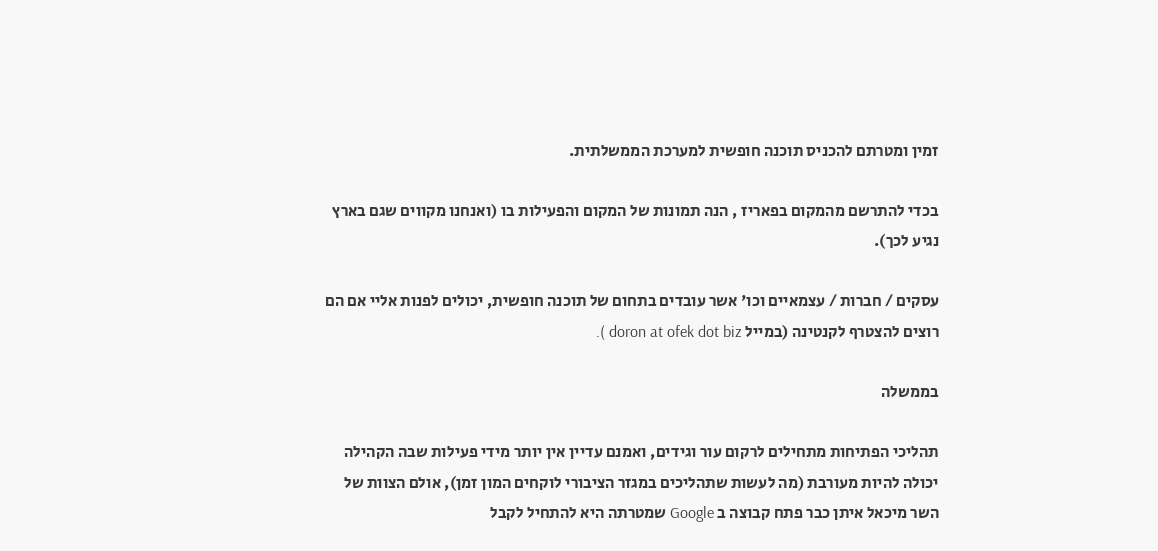זמין ומטרתם להכניס תוכנה חופשית למערכת הממשלתית.

בכדי להתרשם מהמקום בפאריז , הנה תמונות של המקום והפעילות בו (ואנחנו מקווים שגם בארץ נגיע לכך).

עסקים / חברות / עצמאיים וכו' אשר עובדים בתחום של תוכנה חופשית, יכולים לפנות אליי אם הם רוצים להצטרף לקנטינה (במייל doron at ofek dot biz ).

בממשלה

תהליכי הפתיחות מתחילים לרקום עור וגידים, ואמנם עדיין אין יותר מידי פעילות שבה הקהילה יכולה להיות מעורבת (מה לעשות שתהליכים במגזר הציבורי לוקחים המון זמן), אולם הצוות של השר מיכאל איתן כבר פתח קבוצה ב Google שמטרתה היא להתחיל לקבל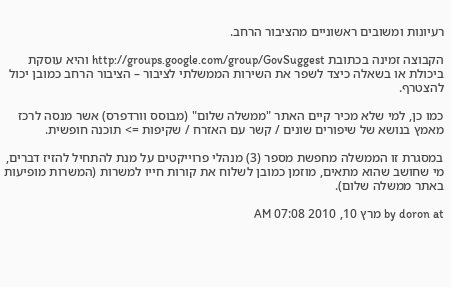רעיונות ומשובים ראשוניים מהציבור הרחב.

הקבוצה זמינה בכתובת http://groups.google.com/group/GovSuggest והיא עוסקת ביכולת או בשאלה כיצד לשפר את השירות הממשלתי לציבור – הציבור הרחב כמובן יכול להצטרף.

כמו כן, למי שלא מכיר קיים האתר "ממשלה שלום" (מבוסס וורדפרס) אשר מנסה לרכז מאמץ בנושא של שיפורים שונים / קשר עם האזרח / שקיפות => תוכנה חופשית.

במסגרת זו הממשלה מחפשת מספר (3) מנהלי פרוייקטים על מנת להתחיל להזיז דברים, מי שחושב שהוא מתאים, מוזמן כמובן לשלוח את קורות חייו למשרות (המשרות מופיעות באתר ממשלה שלום).

by doron at מרץ 10, 2010 07:08 AM